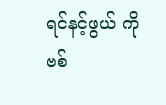ရင်နင့်ဖွယ် ကိုဗစ်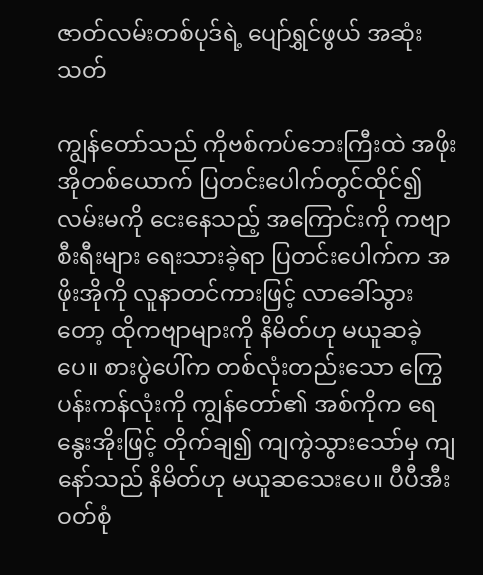ဇာတ်လမ်းတစ်ပုဒ်ရဲ့ ပျော်ရွှင်ဖွယ် အဆုံးသတ်

ကျွန်တော်သည် ကိုဗစ်ကပ်ဘေးကြီးထဲ အဖိုးအိုတစ်ယောက် ပြတင်းပေါက်တွင်ထိုင်၍ လမ်းမကို ငေးနေသည့် အကြောင်းကို ကဗျာစီးရီးများ ရေးသားခဲ့ရာ ပြတင်းပေါက်က အဖိုးအိုကို လူနာတင်ကားဖြင့် လာခေါ်သွားတော့ ထိုကဗျာများကို နိမိတ်ဟု မယူဆခဲ့ပေ။ စားပွဲပေါ်က တစ်လုံးတည်းသော ကြွေပန်းကန်လုံးကို ကျွန်တော်၏ အစ်ကိုက ရေနွေးအိုးဖြင့် တိုက်ချ၍ ကျကွဲသွားသော်မှ ကျနော်သည် နိမိတ်ဟု မယူဆသေးပေ။ ပီပီအီးဝတ်စုံ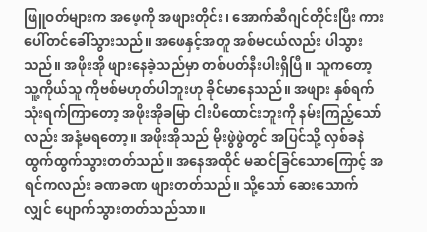ဖြူဝတ်များက အဖေ့ကို အဖျားတိုင်း၊ အောက်ဆီဂျင်တိုင်းပြီး ကားပေါ်တင်ခေါ်သွားသည်။ အဖေနှင့်အတူ အစ်မငယ်လည်း ပါသွားသည်။ အဖိုးအို ဖျားနေခဲ့သည်မှာ တစ်ပတ်နီးပါးရှိပြီ။ သူကတော့ သူ့ကိုယ်သူ ကိုဗစ်မဟုတ်ပါဘူးဟု ခိုင်မာနေသည်။ အဖျား နှစ်ရက် သုံးရက်ကြာတော့ အဖိုးအိုခမြာ ငါးပိထောင်းဘူးကို နမ်းကြည့်သော်လည်း အနံ့မရတော့။ အဖိုးအိုသည် မိုးဖွဲဖွဲတွင် အပြင်သို့ လှစ်ခနဲ ထွက်ထွက်သွားတတ်သည်။ အနေအထိုင် မဆင်ခြင်သောကြောင့် အရင်ကလည်း ခဏခဏ ဖျားတတ်သည်။ သို့သော် ဆေးသောက်လျှင် ပျောက်သွားတတ်သည်သာ။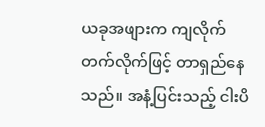ယခုအဖျားက ကျလိုက် တက်လိုက်ဖြင့် တာရှည်နေသည်။ အနံ့ပြင်းသည့် ငါးပိ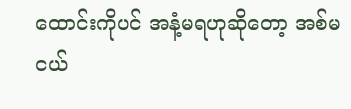ထောင်းကိုပင် အနံ့မရဟုဆိုတော့ အစ်မငယ်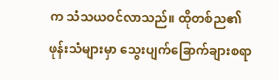က သံသယဝင်လာသည်။ ထိုတစ်ည၏ ဖုန်းသံများမှာ သွေးပျက်ခြောက်ချားစရာ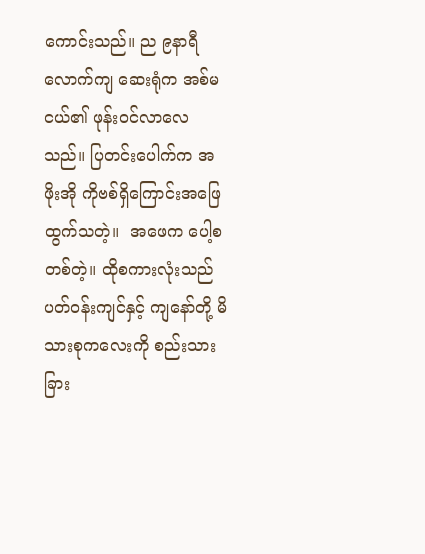ကောင်းသည်။ ည ၉နာရီလောက်ကျ ဆေးရုံက အစ်မငယ်၏ ဖုန်းဝင်လာလေသည်။ ပြတင်းပေါက်က အဖိုးအို ကိုဗစ်ရှိကြောင်းအဖြေထွက်သတဲ့။  အဖေက ပေါ့စတစ်တဲ့။ ထိုစကားလုံးသည် ပတ်ဝန်းကျင်နှင့် ကျနော်တို့ မိသားစုကလေးကို စည်းသားခြား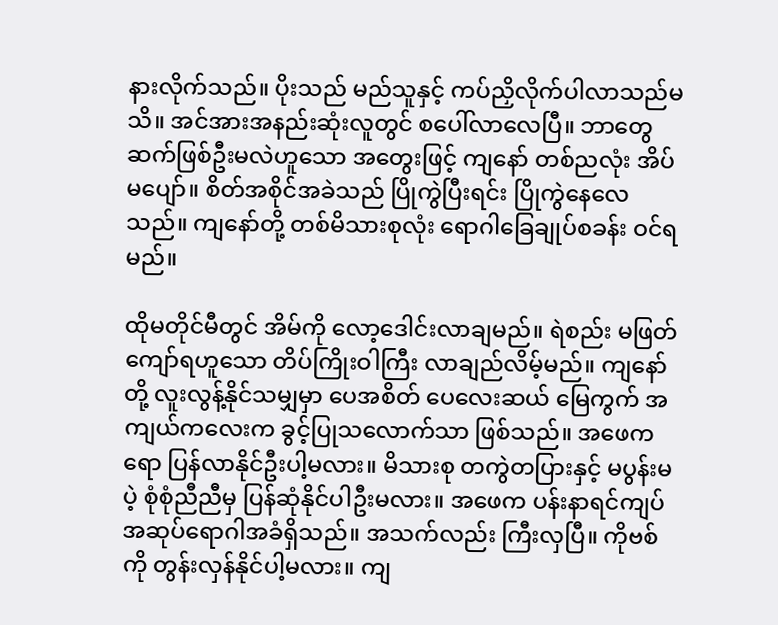နားလိုက်သည်။ ပိုးသည် မည်သူနှင့် ကပ်ညှိလိုက်ပါလာသည်မသိ။ အင်အားအနည်းဆုံးလူတွင် စပေါ်လာလေပြီ။ ဘာတွေ ဆက်ဖြစ်ဦးမလဲဟူသော အတွေးဖြင့် ကျနော် တစ်ညလုံး အိပ်မပျော်။ စိတ်အစိုင်အခဲသည် ပြိုကွဲပြီးရင်း ပြိုကွဲနေလေသည်။ ကျနော်တို့ တစ်မိသားစုလုံး ရောဂါခြေချုပ်စခန်း ဝင်ရမည်။

ထိုမတိုင်မီတွင် အိမ်ကို လော့ဒေါင်းလာချမည်။ ရဲစည်း မဖြတ်ကျော်ရဟူသော တိပ်ကြိုးဝါကြီး လာချည်လိမ့်မည်။ ကျနော်တို့ လူးလွန့်နိုင်သမျှမှာ ပေအစိတ် ပေလေးဆယ် မြေကွက် အကျယ်ကလေးက ခွင့်ပြုသလောက်သာ ဖြစ်သည်။ အဖေကရော ပြန်လာနိုင်ဦးပါ့မလား။ မိသားစု တကွဲတပြားနှင့် မပွန်းမပဲ့ စုံစုံညီညီမှ ပြန်ဆုံနိုင်ပါဦးမလား။ အဖေက ပန်းနာရင်ကျပ် အဆုပ်ရောဂါအခံရှိသည်။ အသက်လည်း ကြီးလှပြီ။ ကိုဗစ်ကို တွန်းလှန်နိုင်ပါ့မလား။ ကျ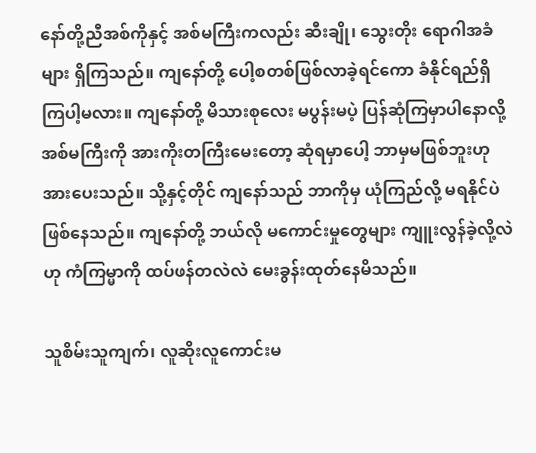နော်တို့ညီအစ်ကိုနှင့် အစ်မကြီးကလည်း ဆီးချို၊ သွေးတိုး ရောဂါအခံများ ရှိကြသည်။ ကျနော်တို့ ပေါ့စတစ်ဖြစ်လာခဲ့ရင်ကော ခံနိုင်ရည်ရှိကြပါ့မလား။ ကျနော်တို့ မိသားစုလေး မပွန်းမပဲ့ ပြန်ဆုံကြမှာပါနောလို့ အစ်မကြီးကို အားကိုးတကြီးမေးတော့ ဆုံရမှာပေါ့ ဘာမှမဖြစ်ဘူးဟု အားပေးသည်။ သို့နှင့်တိုင် ကျနော်သည် ဘာကိုမှ ယုံကြည်လို့ မရနိုင်ပဲ ဖြစ်နေသည်။ ကျနော်တို့ ဘယ်လို မကောင်းမှုတွေများ ကျူးလွန်ခဲ့လို့လဲဟု ကံကြမ္မာကို ထပ်ဖန်တလဲလဲ မေးခွန်းထုတ်နေမိသည်။

သူစိမ်းသူကျက်၊ လူဆိုးလူကောင်းမ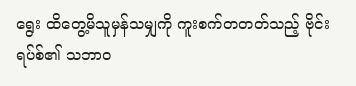ရွေး ထိတွေ့မိသူမှန်သမျှကို ကူးစက်တတတ်သည့် ဗိုင်းရပ်စ်၏ သဘာဝ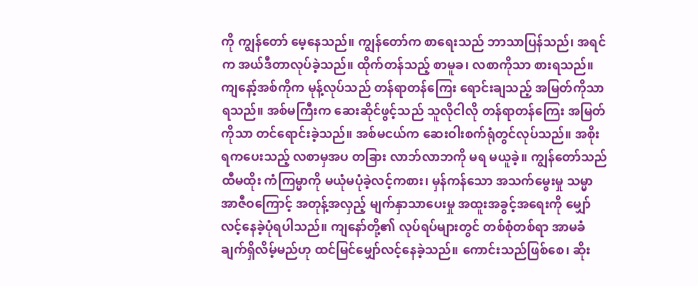ကို ကျွန်တော် မေ့နေသည်။ ကျွန်တော်က စာရေးသည် ဘာသာပြန်သည်၊ အရင်က အယ်ဒီတာလုပ်ခဲ့သည်။ ထိုက်တန်သည့် စာမူခ၊ လစာကိုသာ စားရသည်။ ကျနော့်အစ်ကိုက မုန့်လုပ်သည် တန်ရာတန်ကြေး ရောင်းချသည့် အမြတ်ကိုသာရသည်။ အစ်မကြီးက ဆေးဆိုင်ဖွင့်သည် သူလိုငါလို တန်ရာတန်ကြေး အမြတ်ကိုသာ တင်ရောင်းခဲ့သည်။ အစ်မငယ်က ဆေးဝါးစက်ရုံတွင်လုပ်သည်။ အစိုးရကပေးသည့် လစာမှအပ တခြား လာဘ်လာဘကို မရ မယူခဲ့။ ကျွန်တော်သည် ထီမထိုး ကံကြမ္မာကို မယုံမပုံခဲ့လင့်ကစား၊ မှန်ကန်သော အသက်မွေးမှု သမ္မာအာဇီဝကြောင့် အတုန့်အလှည့် မျက်နှာသာပေးမှု အထူးအခွင့်အရေးကို မျှော်လင့်နေခဲ့ပုံရပါသည်။ ကျနော်တို့၏ လုပ်ရပ်များတွင် တစ်စုံတစ်ရာ အာမခံချက်ရှိလိမ့်မည်ဟု ထင်မြင်မျှော်လင့်နေခဲ့သည်။ ကောင်းသည်ဖြစ်စေ၊ ဆိုး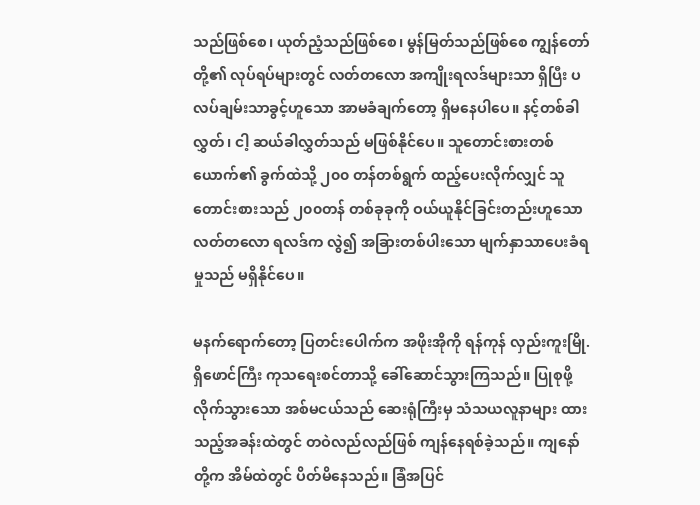သည်ဖြစ်စေ၊ ယုတ်ညံ့သည်ဖြစ်စေ၊ မွန်မြတ်သည်ဖြစ်စေ ကျွန်တော်တို့၏ လုပ်ရပ်များတွင် လတ်တလော အကျိုးရလဒ်များသာ ရှိပြီး ပလပ်ချမ်းသာခွင့်ဟူသော အာမခံချက်တော့ ရှိမနေပါပေ။ နင့်တစ်ခါလွှတ်၊ ငါ့ ဆယ်ခါလွှတ်သည် မဖြစ်နိုင်ပေ။ သူတောင်းစားတစ်ယောက်၏ ခွက်ထဲသို့ ၂၀၀ တန်တစ်ရွက် ထည့်ပေးလိုက်လျှင် သူတောင်းစားသည် ၂၀၀တန် တစ်ခုခုကို ဝယ်ယူနိုင်ခြင်းတည်းဟူသော လတ်တလော ရလဒ်က လွဲ၍ အခြားတစ်ပါးသော မျက်နှာသာပေးခံရမှုသည် မရှိနိုင်ပေ။

မနက်ရောက်တော့ ပြတင်းပေါက်က အဖိုးအိုကို ရန်ကုန် လှည်းကူးမြို.ရှိဖောင်ကြီး ကုသရေးစင်တာသို့ ခေါ်ဆောင်သွားကြသည်။ ပြုစုဖို့လိုက်သွားသော အစ်မငယ်သည် ဆေးရုံကြီးမှ သံသယလူနာများ ထားသည့်အခန်းထဲတွင် တဝဲလည်လည်ဖြစ် ကျန်နေရစ်ခဲ့သည်။ ကျနော်တို့က အိမ်ထဲတွင် ပိတ်မိနေသည်။ ခြံအပြင်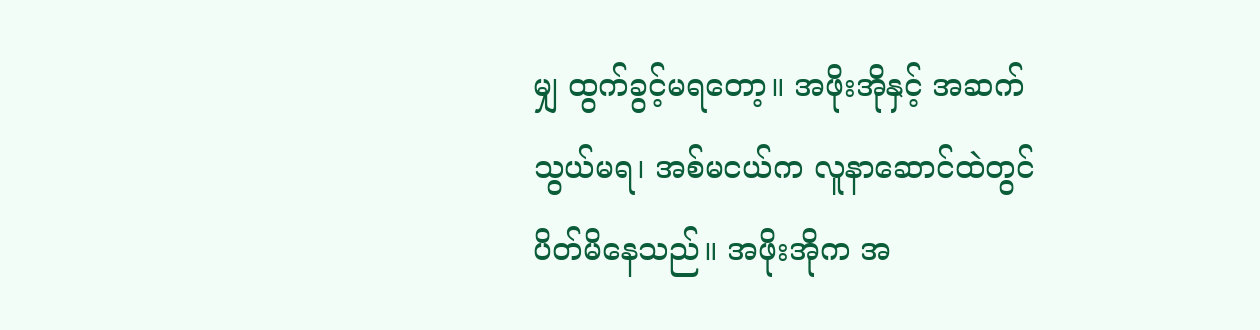မျှ ထွက်ခွင့်မရတော့။ အဖိုးအိုနှင့် အဆက်သွယ်မရ၊ အစ်မငယ်က လူနာဆောင်ထဲတွင် ပိတ်မိနေသည်။ အဖိုးအိုက အ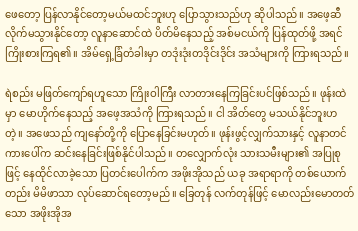ဖေတော့ ပြန်လာနိုင်တော့မယ်မထင်ဘူးဟု ပြောသွားသည်ဟု ဆိုပါသည်။ အဖေ့ဆီ လိုက်မသွားနိုင်တော့ လူနာဆောင်ထဲ ပိတ်မိနေသည့် အစ်မငယ်ကို ပြန်ထုတ်ဖို့ အရင် ကြိုးစားကြရ၏။ အိမ်ရှေ့ခြံတံခါးမှာ တဒုံးဒုံးတဒိုင်းဒိုင်း အသံများကို ကြားရသည်။

ရဲစည်း မဖြတ်ကျော်ရဟူသော ကြိုးဝါကြီး လာတားနေကြခြင်းပင်ဖြစ်သည်။ ဖုန်းထဲမှာ မောဟိုက်နေသည့် အဖေ့အသံကို ကြားရသည်။ ငါ အိတ်တွေ မသယ်နိုင်ဘူးဟတဲ့။ အဖေသည် ကျနော်တို့ကို ပြောနေခြင်းမဟုတ်။ ဖုန်းဖွင့်လျှက်သားနှင့် လူနာတင်ကားပေါ်က ဆင်းနေခြင်းဖြစ်နိုင်ပါသည်။ တလျှောက်လုံး သားသမီးများ၏ အပြုစုဖြင့် နေထိုင်လာခဲ့သော ပြတင်းပေါက်က အဖိုးအိုသည် ယခု အရာရာကို တစ်ယောက်တည်း မိမိဖာသာ လုပ်ဆောင်ရတော့မည်။ ခြေတုန် လက်တုန်ဖြင့် မောလည်းမောတတ်သော အဖိုးအိုအ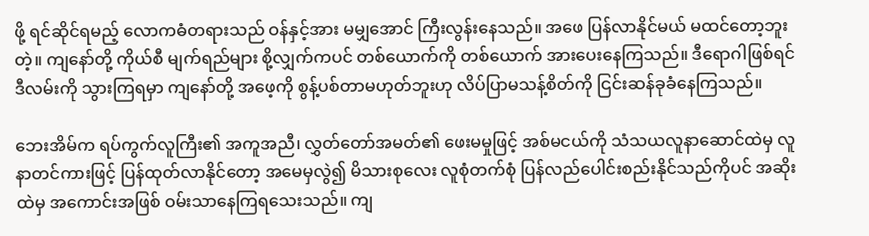ဖို့ ရင်ဆိုင်ရမည့် လောကဓံတရားသည် ဝန်နှင့်အား မမျှအောင် ကြီးလွန်းနေသည်။ အဖေ ပြန်လာနိုင်မယ် မထင်တော့ဘူးတဲ့။ ကျနော်တို့ ကိုယ်စီ မျက်ရည်များ စို့လျှက်ကပင် တစ်ယောက်ကို တစ်ယောက် အားပေးနေကြသည်။ ဒီရောဂါဖြစ်ရင် ဒီလမ်းကို သွားကြရမှာ ကျနော်တို့ အဖေ့ကို စွန့်ပစ်တာမဟုတ်ဘူးဟု လိပ်ပြာမသန့်စိတ်ကို ငြင်းဆန်ခုခံနေကြသည်။

ဘေးအိမ်က ရပ်ကွက်လူကြီး၏ အကူအညီ၊ လွှတ်တော်အမတ်၏ ဖေးမမှုဖြင့် အစ်မငယ်ကို သံသယလူနာဆောင်ထဲမှ လူနာတင်ကားဖြင့် ပြန်ထုတ်လာနိုင်တော့ အမေမှလွဲ၍ မိသားစုလေး လူစုံတက်စုံ ပြန်လည်ပေါင်းစည်းနိုင်သည်ကိုပင် အဆိုးထဲမှ အကောင်းအဖြစ် ဝမ်းသာနေကြရသေးသည်။ ကျ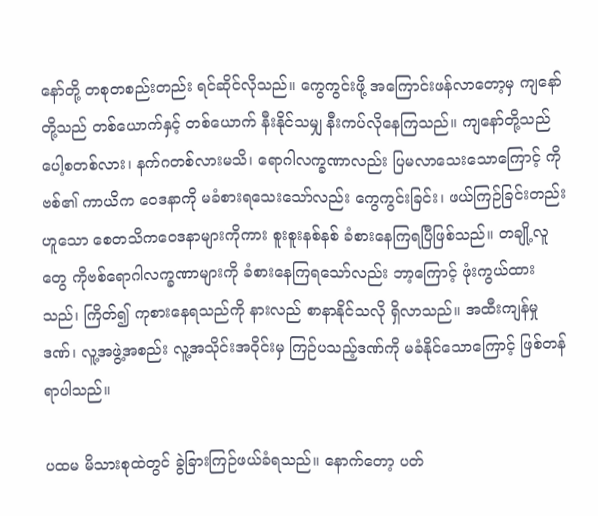နော်တို့ တစုတစည်းတည်း ရင်ဆိုင်လိုသည်။ ကွေကွင်းဖို့ အကြောင်းဖန်လာတော့မှ ကျနော်တို့သည် တစ်ယောက်နှင့် တစ်ယောက် နီးနိုင်သမျှ နီးကပ်လိုနေကြသည်။ ကျနော်တို့သည် ပေါ့စတစ်လား၊ နက်ဂတစ်လားမသိ၊ ရောဂါလက္ခဏာလည်း ပြမလာသေးသောကြောင့် ကိုဗစ်၏ ကာယိက ဝေဒနာကို မခံစားရသေးသော်လည်း ကွေကွင်းခြင်း၊ ဖယ်ကြဉ်ခြင်းတည်းဟူသော စေတသိကဝေဒနာများကိုကား စူးစူးနစ်နစ် ခံစားနေကြရပြီဖြစ်သည်။ တချို့လူတွေ ကိုဗစ်ရောဂါလက္ခဏာများကို ခံစားနေကြရသော်လည်း ဘာ့ကြောင့် ဖုံးကွယ်ထားသည်၊ ကြိတ်၍ ကုစားနေရသည်ကို နားလည် စာနာနိုင်သလို ရှိလာသည်။ အထီးကျန်မှုဒဏ်၊ လူ့အဖွဲ့အစည်း လူ့အသိုင်းအဝိုင်းမှ ကြဉ်ပသည့်ဒဏ်ကို မခံနိုင်သောကြောင့် ဖြစ်တန်ရာပါသည်။

ပထမ မိသားစုထဲတွင် ခွဲခြားကြဉ်ဖယ်ခံရသည်။ နောက်တော့ ပတ်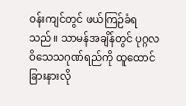ဝန်းကျင်တွင် ဖယ်ကြဉ်ခံရသည်။ သာမန်အချိန်တွင် ပုဂ္ဂလဝိသေသဂုဏ်ရည်ကို ထူထောင်ခြားနားလို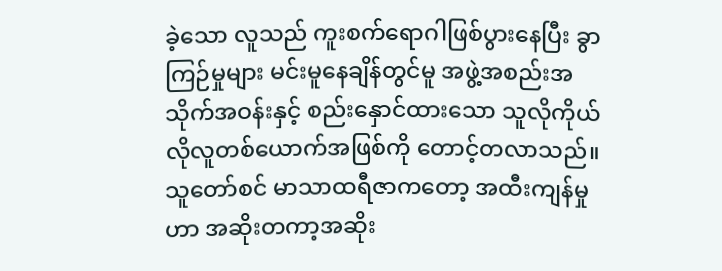ခဲ့သော လူသည် ကူးစက်ရောဂါဖြစ်ပွားနေပြီး ခွာကြဉ်မှုများ မင်းမူနေချိန်တွင်မူ အဖွဲ့အစည်းအသိုက်အဝန်းနှင့် စည်းနှောင်ထားသော သူလိုကိုယ်လိုလူတစ်ယောက်အဖြစ်ကို တောင့်တလာသည်။ သူတော်စင် မာသာထရီဇာကတော့ အထီးကျန်မှုဟာ အဆိုးတကာ့အဆိုး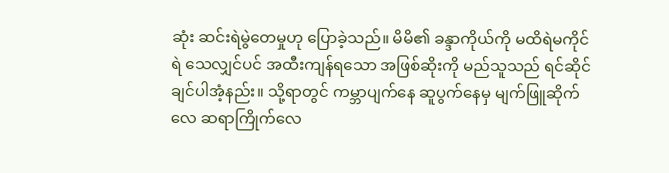ဆုံး ဆင်းရဲမွဲတေမှုဟု ပြောခဲ့သည်။ မိမိ၏ ခန္ဒာကိုယ်ကို မထိရဲမကိုင်ရဲ သေလျှင်ပင် အထီးကျန်ရသော အဖြစ်ဆိုးကို မည်သူသည် ရင်ဆိုင်ချင်ပါအံ့နည်း။ သို့ရာတွင် ကမ္ဘာပျက်နေ ဆူပွက်နေမှ မျက်ဖြူဆိုက်လေ ဆရာကြိုက်လေ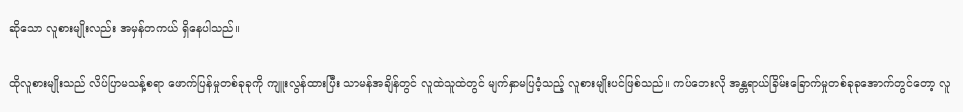ဆိုသော လူစားမျိုးလည်း အမှန်တကယ် ရှိနေပါသည်။

ထိုလူစားမျိုးသည် လိပ်ပြာမသန့်စရာ ဖောက်ပြန်မှုတစ်ခုခုကို ကျူးလွန်ထားပြီး သာမန်အချိန်တွင် လူထဲသူထဲတွင် မျက်နှာမပြဝံ့သည့် လူစားမျိုးပင်ဖြစ်သည်။ ကပ်ဘေးလို အန္တရာယ်ခြိမ်းခြောက်မှုတစ်ခုခုအောက်တွင်တော့ လူ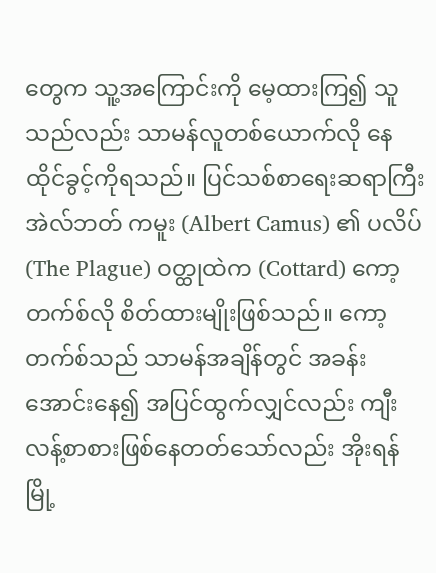တွေက သူ့အကြောင်းကို မေ့ထားကြ၍ သူသည်လည်း သာမန်လူတစ်ယောက်လို နေထိုင်ခွင့်ကိုရသည်။ ပြင်သစ်စာရေးဆရာကြီး အဲလ်ဘတ် ကမူး (Albert Camus) ၏ ပလိပ် (The Plague) ဝတ္ထုထဲက (Cottard) ကော့တက်စ်လို စိတ်ထားမျိုးဖြစ်သည်။ ကော့တက်စ်သည် သာမန်အချိန်တွင် အခန်းအောင်းနေ၍ အပြင်ထွက်လျှင်လည်း ကျီးလန့်စာစားဖြစ်နေတတ်သော်လည်း အိုးရန်မြို့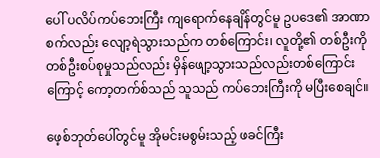ပေါ် ပလိပ်ကပ်ဘေးကြီး ကျရောက်နေချိန်တွင်မူ ဥပဒေ၏ အာဏာစက်လည်း လျော့ရဲသွားသည်က တစ်ကြောင်း၊ လူတို့၏ တစ်ဦးကို တစ်ဦးစပ်စုမှုသည်လည်း မှိန်ဖျော့သွားသည်လည်းတစ်ကြောင်းကြောင့် ကော့တက်စ်သည် သူသည် ကပ်ဘေးကြီးကို မပြီးစေချင်။

ဖေ့စ်ဘုတ်ပေါ်တွင်မူ အိုမင်းမစွမ်းသည့် ဖခင်ကြီး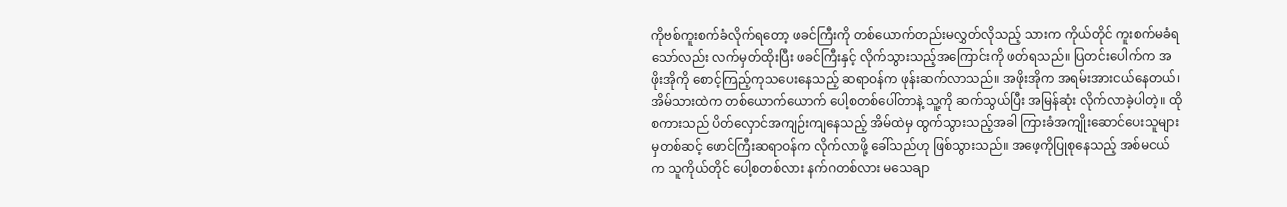ကိုဗစ်ကူးစက်ခံလိုက်ရတော့ ဖခင်ကြီးကို တစ်ယောက်တည်းမလွှတ်လိုသည့် သားက ကိုယ်တိုင် ကူးစက်မခံရသော်လည်း လက်မှတ်ထိုးပြီး ဖခင်ကြီးနှင့် လိုက်သွားသည့်အကြောင်းကို ဖတ်ရသည်။ ပြတင်းပေါက်က အဖိုးအိုကို စောင့်ကြည့်ကုသပေးနေသည့် ဆရာဝန်က ဖုန်းဆက်လာသည်။ အဖိုးအိုက အရမ်းအားငယ်နေတယ်၊ အိမ်သားထဲက တစ်ယောက်ယောက် ပေါ့စတစ်ပေါ်တာနဲ့ သူ့ကို ဆက်သွယ်ပြီး အမြန်ဆုံး လိုက်လာခဲ့ပါတဲ့။ ထိုစကားသည် ပိတ်လှောင်အကျဉ်းကျနေသည့် အိမ်ထဲမှ ထွက်သွားသည့်အခါ ကြားခံအကျိုးဆောင်ပေးသူများမှတစ်ဆင့် ဖောင်ကြီးဆရာဝန်က လိုက်လာဖို့ ခေါ်သည်ဟု ဖြစ်သွားသည်။ အဖေ့ကိုပြုစုနေသည့် အစ်မငယ်က သူကိုယ်တိုင် ပေါ့စတစ်လား နက်ဂတစ်လား မသေချာ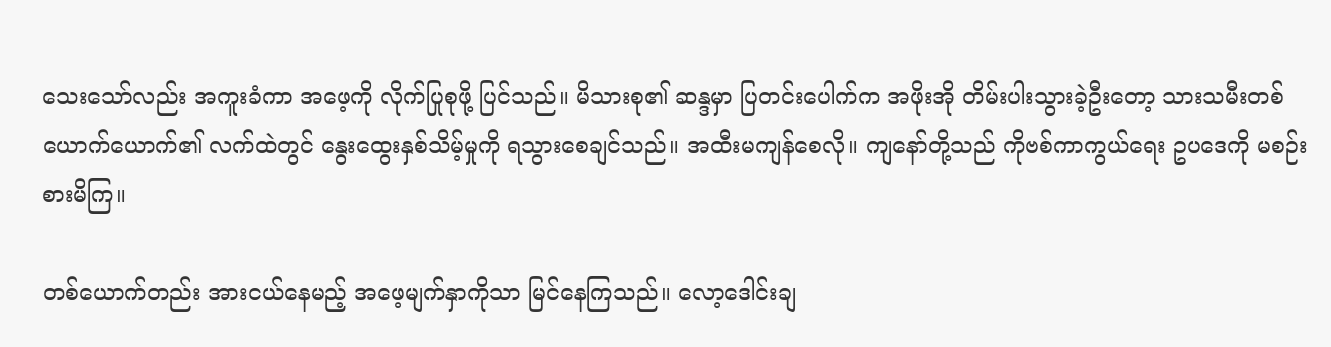သေးသော်လည်း အကူးခံကာ အဖေ့ကို လိုက်ပြုစုဖို့ ပြင်သည်။ မိသားစု၏ ဆန္ဒမှာ ပြတင်းပေါက်က အဖိုးအို တိမ်းပါးသွားခဲ့ဦးတော့ သားသမီးတစ်ယောက်ယောက်၏ လက်ထဲတွင် နွေးထွေးနှစ်သိမ့်မှုကို ရသွားစေချင်သည်။ အထီးမကျန်စေလို။ ကျနော်တို့သည် ကိုဗစ်ကာကွယ်ရေး ဥပဒေကို မစဉ်းစားမိကြ။

တစ်ယောက်တည်း အားငယ်နေမည့် အဖေ့မျက်နှာကိုသာ မြင်နေကြသည်။ လော့ဒေါင်းချ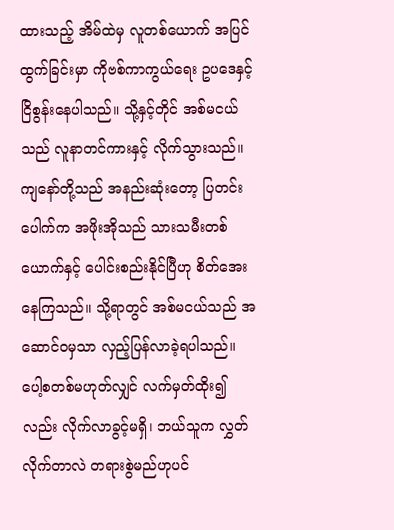ထားသည့် အိမ်ထဲမှ လူတစ်ယောက် အပြင်ထွက်ခြင်းမှာ ကိုဗစ်ကာကွယ်ရေး ဥပဒေနှင့် ငြိစွန်းနေပါသည်။ သို့နှင့်တိုင် အစ်မငယ်သည် လူနာတင်ကားနှင့် လိုက်သွားသည်။ ကျနော်တို့သည် အနည်းဆုံးတော့ ပြတင်းပေါက်က အဖိုးအိုသည် သားသမီးတစ်ယောက်နှင့် ပေါင်းစည်းနိုင်ပြီဟု စိတ်အေးနေကြသည်။ သို့ရာတွင် အစ်မငယ်သည် အဆောင်ဝမှသာ လှည့်ပြန်လာခဲ့ရပါသည်။ ပေါ့စတစ်မဟုတ်လျှင် လက်မှတ်ထိုး၍လည်း လိုက်လာခွင့်မရှိ၊ ဘယ်သူက လွှတ်လိုက်တာလဲ တရားစွဲမည်ဟုပင်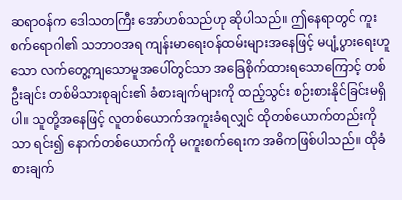ဆရာဝန်က ဒေါသတကြီး အော်ဟစ်သည်ဟု ဆိုပါသည်။ ဤနေရာတွင် ကူးစက်ရောဂါ၏ သဘာဝအရ ကျန်းမာရေးဝန်ထမ်းများအနေဖြင့် မပျံ့ပွားရေးဟူသော လက်တွေ့ကျသောမူအပေါ်တွင်သာ အခြေစိုက်ထားရသောကြောင့် တစ်ဦးချင်း တစ်မိသားစုချင်း၏ ခံစားချက်များကို ထည့်သွင်း စဉ်းစားနိုင်ခြင်းမရှိပါ။ သူတို့အနေဖြင့် လူတစ်ယောက်အကူးခံရလျှင် ထိုတစ်ယောက်တည်းကိုသာ ရင်း၍ နောက်တစ်ယောက်ကို မကူးစက်ရေးက အဓိကဖြစ်ပါသည်။ ထိုခံစားချက်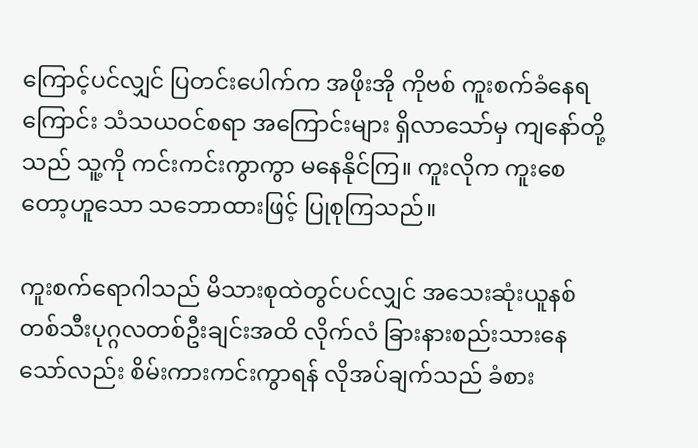ကြောင့်ပင်လျှင် ပြတင်းပေါက်က အဖိုးအို ကိုဗစ် ကူးစက်ခံနေရကြောင်း သံသယဝင်စရာ အကြောင်းများ ရှိလာသော်မှ ကျနော်တို့သည် သူ့ကို ကင်းကင်းကွာကွာ မနေနိုင်ကြ။ ကူးလိုက ကူးစေတော့ဟူသော သဘောထားဖြင့် ပြုစုကြသည်။

ကူးစက်ရောဂါသည် မိသားစုထဲတွင်ပင်လျှင် အသေးဆုံးယူနစ် တစ်သီးပုဂ္ဂလတစ်ဦးချင်းအထိ လိုက်လံ ခြားနားစည်းသားနေသော်လည်း စိမ်းကားကင်းကွာရန် လိုအပ်ချက်သည် ခံစား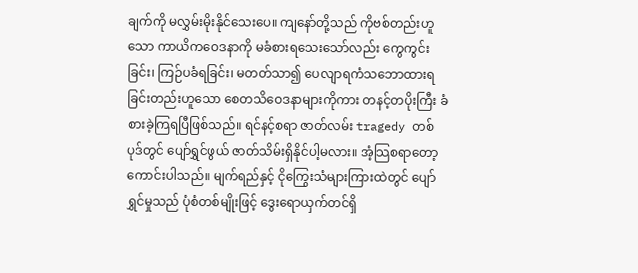ချက်ကို မလွှမ်းမိုးနိုင်သေးပေ။ ကျနော်တို့သည် ကိုဗစ်တည်းဟူသော ကာယိကဝေဒနာကို မခံစားရသေးသော်လည်း ကွေကွင်းခြင်း၊ ကြဉ်ပခံရခြင်း၊ မတတ်သာ၍ ပေလျာရကံသဘောထားရခြင်းတည်းဟူသော စေတသိဝေဒနာများကိုကား တနင့်တပိုးကြီး ခံစားခဲ့ကြရပြီဖြစ်သည်။ ရင်နင့်စရာ ဇာတ်လမ်း tragedy တစ်ပုဒ်တွင် ပျော်ရွှင်ဖွယ် ဇာတ်သိမ်းရှိနိုင်ပါ့မလား။ အံ့သြစရာတော့ ကောင်းပါသည်။ မျက်ရည်နှင့် ငိုကြွေးသံများကြားထဲတွင် ပျော်ရွှင်မှုသည် ပုံစံတစ်မျိုးဖြင့် ဒွေးရောယှက်တင်ရှိ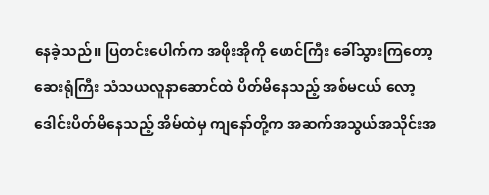နေခဲ့သည်။ ပြတင်းပေါက်က အဖိုးအိုကို ဖောင်ကြီး ခေါ်သွားကြတော့ ဆေးရုံကြီး သံသယလူနာဆောင်ထဲ ပိတ်မိနေသည့် အစ်မငယ် လော့ဒေါင်းပိတ်မိနေသည့် အိမ်ထဲမှ ကျနော်တို့က အဆက်အသွယ်အသိုင်းအ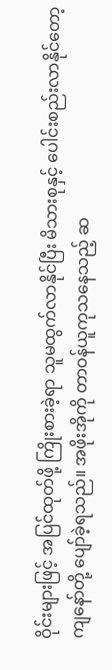ဝိုင်းများဖြင့် အပြင်ထုတ်ဖို့ ကြိုးစားခဲ့ရာ သူမထွက်လာနိုင်ပြီး မိသားစုနှင့် ပေါင်းစည်းလာနိုင်တော့ ကျနော်တို့ ပျော်ခဲ့ရသည်။ အဖိုးအိုကို တာဝန်ယူကုသနေသည့် ဆ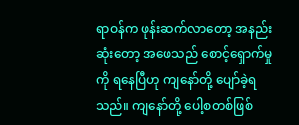ရာဝန်က ဖုန်းဆက်လာတော့ အနည်းဆုံးတော့ အဖေသည် စောင့်ရှောက်မှုကို ရနေပြီဟု ကျနော်တို့ ပျော်ခဲ့ရသည်။ ကျနော်တို့ ပေါ့စတစ်ဖြစ်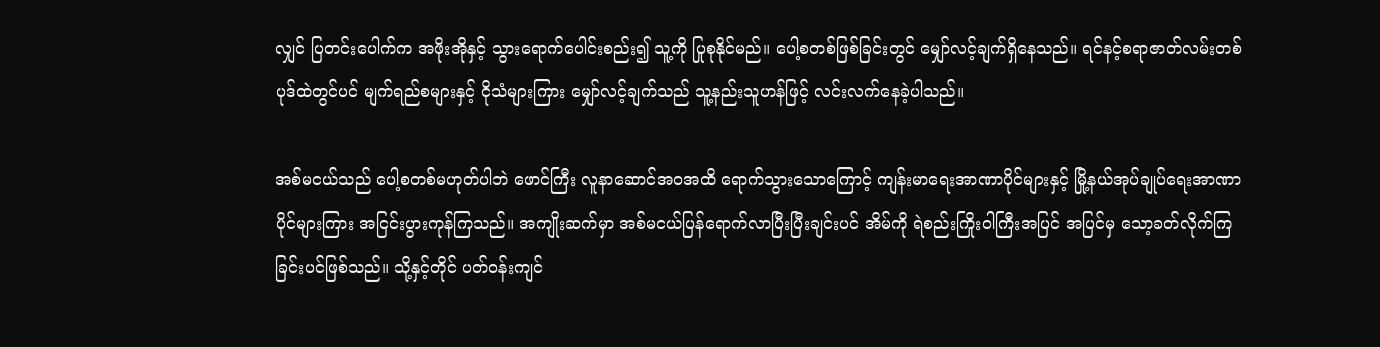လျှင် ပြတင်းပေါက်က အဖိုးအိုနှင့် သွားရောက်ပေါင်းစည်း၍ သူ့ကို ပြုစုနိုင်မည်။ ပေါ့စတစ်ဖြစ်ခြင်းတွင် မျှော်လင့်ချက်ရှိနေသည်။ ရင်နင့်စရာဇာတ်လမ်းတစ်ပုဒ်ထဲတွင်ပင် မျက်ရည်စများနှင့် ငိုသံများကြား မျှော်လင့်ချက်သည် သူ့နည်းသူဟန်ဖြင့် လင်းလက်နေခဲ့ပါသည်။

အစ်မငယ်သည် ပေါ့စတစ်မဟုတ်ပါဘဲ ဖောင်ကြီး လူနာဆောင်အဝအထိ ရောက်သွားသောကြောင့် ကျန်းမာရေးအာဏာပိုင်များနှင့် မြို့နယ်အုပ်ချုပ်ရေးအာဏာပိုင်များကြား အငြင်းပွားကုန်ကြသည်။ အကျိုးဆက်မှာ အစ်မငယ်ပြန်ရောက်လာပြီးပြီးချင်းပင် အိမ်ကို ရဲစည်းကြိုးဝါကြီးအပြင် အပြင်မှ သော့ခတ်လိုက်ကြခြင်းပင်ဖြစ်သည်။ သို့နှင့်တိုင် ပတ်ဝန်းကျင်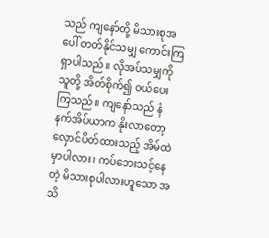သည် ကျနော်တို့ မိသားစုအပေါ် တတ်နိုင်သမျှ ကောင်းကြရှာပါသည်။ လိုအပ်သမျှကို သူတို့ အိတ်စိုက်၍ ဝယ်ပေးကြသည်။ ကျနော်သည် နံနက်အိပ်ယာက နိုးလာတော့ လှောင်ပိတ်ထားသည့် အိမ်ထဲမှာပါလား၊ ကပ်ဘေးသင့်နေတဲ့ မိသားစုပါလားဟူသော အသိ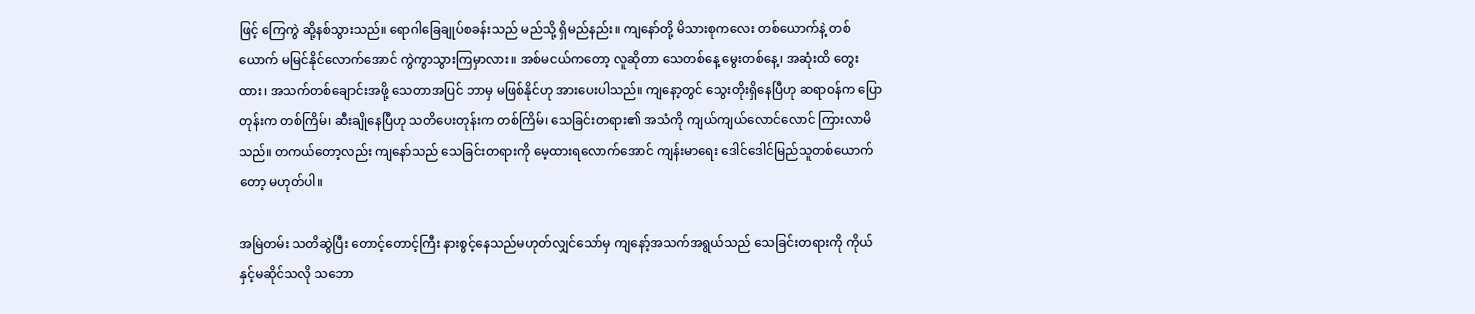ဖြင့် ကြေကွဲ ဆို့နစ်သွားသည်။ ရောဂါခြေချုပ်စခန်းသည် မည်သို့ ရှိမည်နည်း။ ကျနော်တို့ မိသားစုကလေး တစ်ယောက်နဲ့ တစ်ယောက် မမြင်နိုင်လောက်အောင် ကွဲကွာသွားကြမှာလား။ အစ်မငယ်ကတော့ လူဆိုတာ သေတစ်နေ့ မွေးတစ်နေ့၊ အဆုံးထိ တွေးထား၊ အသက်တစ်ချောင်းအဖို့ သေတာအပြင် ဘာမှ မဖြစ်နိုင်ဟု အားပေးပါသည်။ ကျနော့တွင် သွေးတိုးရှိနေပြီဟု ဆရာဝန်က ပြောတုန်းက တစ်ကြိမ်၊ ဆီးချိုနေပြီဟု သတိပေးတုန်းက တစ်ကြိမ်၊ သေခြင်းတရား၏ အသံကို ကျယ်ကျယ်လောင်လောင် ကြားလာမိသည်။ တကယ်တော့လည်း ကျနော်သည် သေခြင်းတရားကို မေ့ထားရလောက်အောင် ကျန်းမာရေး ဒေါင်ဒေါင်မြည်သူတစ်ယောက်တော့ မဟုတ်ပါ။

အမြဲတမ်း သတိဆွဲပြီး တောင့်တောင့်ကြီး နားစွင့်နေသည်မဟုတ်လျှင်သော်မှ ကျနော့်အသက်အရွယ်သည် သေခြင်းတရားကို ကိုယ်နှင့်မဆိုင်သလို သဘော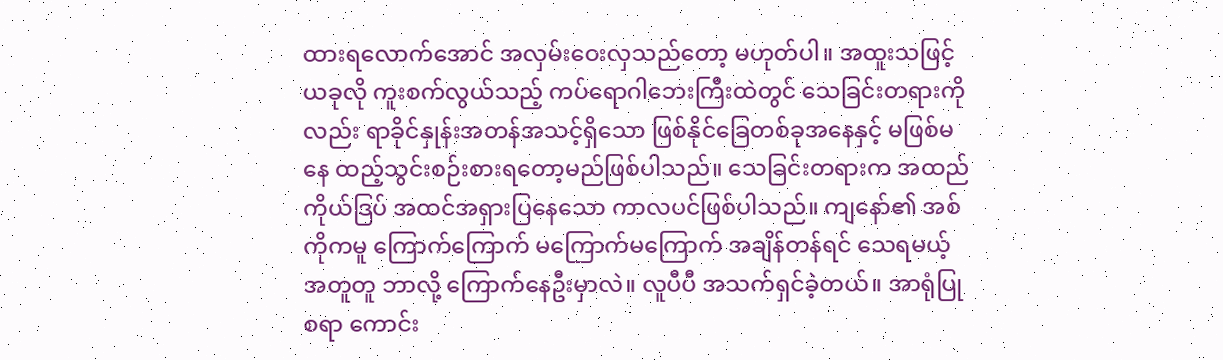ထားရလောက်အောင် အလှမ်းဝေးလှသည်တော့ မဟုတ်ပါ။ အထူးသဖြင့် ယခုလို ကူးစက်လွယ်သည့် ကပ်ရောဂါဘေးကြီးထဲတွင် သေခြင်းတရားကိုလည်း ရာခိုင်နှုန်းအတန်အသင့်ရှိသော ဖြစ်နိုင်ခြေတစ်ခုအနေနှင့် မဖြစ်မနေ ထည့်သွင်းစဉ်းစားရတော့မည်ဖြစ်ပါသည်။ သေခြင်းတရားက အထည်ကိုယ်ဒြပ် အထင်အရှားပြနေသော ကာလပင်ဖြစ်ပါသည်။ ကျနော်၏ အစ်ကိုကမူ ကြောက်ကြောက် မကြောက်မကြောက် အချိန်တန်ရင် သေရမယ့်အတူတူ ဘာလို့ ကြောက်နေဦးမှာလဲ။ လူပီပီ အသက်ရှင်ခဲ့တယ်။ အာရုံပြုစရာ ကောင်း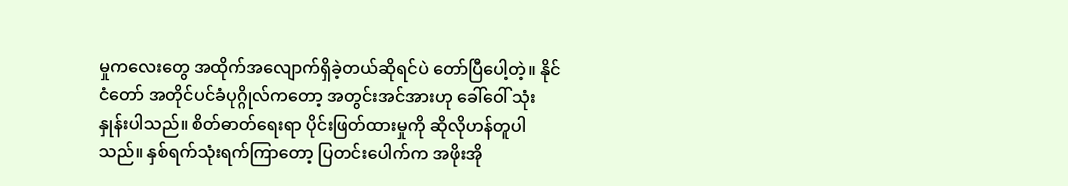မှုကလေးတွေ အထိုက်အလျောက်ရှိခဲ့တယ်ဆိုရင်ပဲ တော်ပြီပေါ့တဲ့။ နိုင်ငံတော် အတိုင်ပင်ခံပုဂ္ဂိုလ်ကတော့ အတွင်းအင်အားဟု ခေါ်ဝေါ် သုံးနှုန်းပါသည်။ စိတ်ဓာတ်ရေးရာ ပိုင်းဖြတ်ထားမှုကို ဆိုလိုဟန်တူပါသည်။ နှစ်ရက်သုံးရက်ကြာတော့ ပြတင်းပေါက်က အဖိုးအို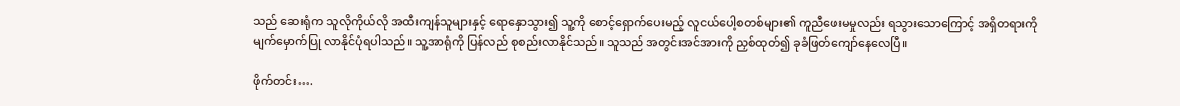သည် ဆေးရုံက သူလိုကိုယ်လို အထီးကျန်သူများနှင့် ရောနှောသွား၍ သူ့ကို စောင့်ရှောက်ပေးမည့် လူငယ်ပေါ့စတစ်များ၏ ကူညီဖေးမမှုလည်း ရသွားသောကြောင့် အရှိတရားကို မျက်မှောက်ပြု လာနိုင်ပုံရပါသည်။ သူ့အာရုံကို ပြန်လည် စုစည်းလာနိုင်သည်။ သူသည် အတွင်းအင်အားကို ညှစ်ထုတ်၍ ခုခံဖြတ်ကျော်နေလေပြီ။

ဖိုက်တင်း….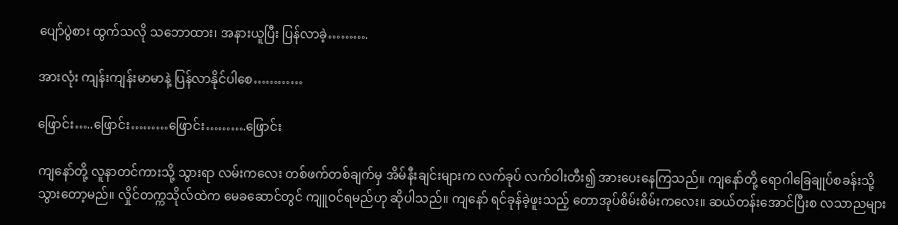ပျော်ပွဲစား ထွက်သလို သဘောထား၊ အနားယူပြီး ပြန်လာခဲ့……….

အားလုံး ကျန်းကျန်းမာမာနဲ့ ပြန်လာနိုင်ပါစေ…………

ဖြောင်း…..ဖြောင်း………ဖြောင်း……….ဖြောင်း

ကျနော်တို့ လူနာတင်ကားသို့ သွားရာ လမ်းကလေး တစ်ဖက်တစ်ချက်မှ အိမ်နီးချင်းများက လက်ခုပ် လက်ဝါးတီး၍ အားပေးနေကြသည်။ ကျနော်တို့ ရောဂါခြေချုပ်စခန်းသို့ သွားတော့မည်။ လှိုင်တက္ကသိုလ်ထဲက မေခဆောင်တွင် ကျူဝင်ရမည်ဟု ဆိုပါသည်။ ကျနော် ရင်ခုန်ခဲ့ဖူးသည့် တောအုပ်စိမ်းစိမ်းကလေး။ ဆယ်တန်းအောင်ပြီးစ လသာညများ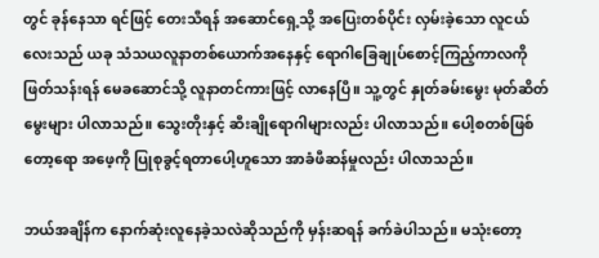တွင် ခုန်နေသာ ရင်ဖြင့် တေးသီရန် အဆောင်ရှေ့သို့ အပြေးတစ်ပိုင်း လှမ်းခဲ့သော လူငယ်လေးသည် ယခု သံသယလူနာတစ်ယောက်အနေနှင့် ရောဂါခြေချုပ်စောင့်ကြည့်ကာလကို ဖြတ်သန်းရန် မေခဆောင်သို့ လူနာတင်ကားဖြင့် လာနေပြီ။ သူ့တွင် နှုတ်ခမ်းမွေး မုတ်ဆိတ်မွေးများ ပါလာသည်။ သွေးတိုးနှင့် ဆီးချိုရောဂါများလည်း ပါလာသည်။ ပေါ့စတစ်ဖြစ်တော့ရော အဖေ့ကို ပြုစုခွင့်ရတာပေါ့ဟူသော အာခံဖီဆန်မှုလည်း ပါလာသည်။

ဘယ်အချိန်က နောက်ဆုံးလူနေခဲ့သလဲဆိုသည်ကို မှန်းဆရန် ခက်ခဲပါသည်။ မသုံးတော့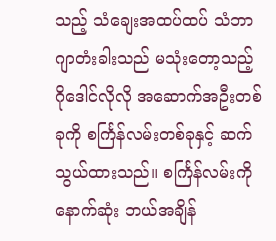သည့် သံချေးအထပ်ထပ် သံဘာဂျာတံးခါးသည် မသုံးတော့သည့် ဂိုဒေါင်လိုလို အဆောက်အဦးတစ်ခုကို စင်္ကြန်လမ်းတစ်ခုနှင့် ဆက်သွယ်ထားသည်။ စင်္ကြန်လမ်းကို နောက်ဆုံး ဘယ်အချိန်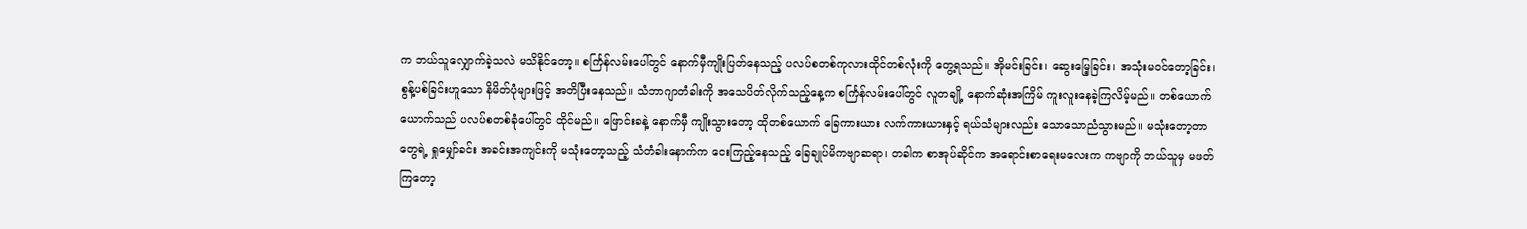က ဘယ်သူလျှောက်ခဲ့သလဲ မသိနိုင်တော့။ စင်္ကြန်လမ်းပေါ်တွင် နောက်မှီကျိုးပြတ်နေသည့် ပလပ်စတစ်ကုလားထိုင်တစ်လုံးကို တွေ့ရသည်။ အိုမင်းခြင်း၊ ဆွေးမြေ့ခြင်း၊ အသုံးမဝင်တော့ခြင်း၊ စွန့်ပစ်ခြင်းဟူသော နိမိတ်ပုံများဖြင့် အတိပြီးနေသည်။ သံဘာဂျာတံခါးကို အသေပိတ်လိုက်သည့်နေ့က စင်္ကြန်လမ်းပေါ်တွင် လူတချို့ နောက်ဆုံးအကြိမ် ကူးလူးနေခဲ့ကြလိမ့်မည်။ တစ်ယောက်ယောက်သည် ပလပ်စတစ်ခုံပေါ်တွင် ထိုင်မည်။ ဖြောင်းခနဲ့ နောက်မှီ ကျိုးသွားတော့ ထိုတစ်ယောက် ခြေကားယား လက်ကားယားနှင့် ရယ်သံများလည်း သောသောညံသွားမည်။ မသုံးတော့တာတွေရဲ့ ရှုမျှော်ခင်း အခင်းအကျင်းကို မသုံးတော့သည့် သံတံခါးနောက်က ငေးကြည့်နေသည့် ခြေချုပ်မိကဗျာဆရာ၊ တခါက စာအုပ်ဆိုင်က အရောင်းစာရေးမလေးက ကဗျာကို ဘယ်သူမှ မဖတ်ကြတော့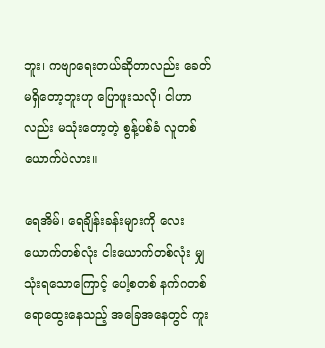ဘူး၊ ကဗျာရေးတယ်ဆိုတာလည်း ခေတ်မရှိတော့ဘူးဟု ပြောဖူးသလို၊ ငါဟာလည်း မသုံးတော့တဲ့ စွန့်ပစ်ခံ လူတစ်ယောက်ပဲလား။

ရေအိမ်၊ ရေချိန်းခန်းများကို လေးယောက်တစ်လုံး ငါးယောက်တစ်လုံး မျှသုံးရသောကြောင့် ပေါ့စတစ် နက်ဂတစ် ရောထွေးနေသည့် အခြေအနေတွင် ကူး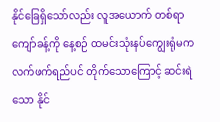နိုင်ခြေရှိသော်လည်း လူအယောက် တစ်ရာကျော်ခန့်ကို နေ့စဉ် ထမင်းသုံးနပ်ကျွေးရုံမက လက်ဖက်ရည်ပင် တိုက်သောကြောင့် ဆင်းရဲသော နိုင်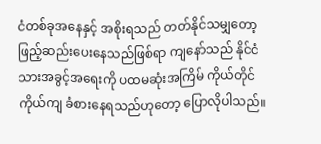ငံတစ်ခုအနေနှင့် အစိုးရသည် တတ်နိုင်သမျှတော့ ဖြည့်ဆည်းပေးနေသည်ဖြစ်ရာ ကျနော်သည် နိုင်ငံသားအခွင့်အရေးကို ပထမဆုံးအကြိမ် ကိုယ်တိုင်ကိုယ်ကျ ခံစားနေရသည်ဟုတော့ ပြောလိုပါသည်။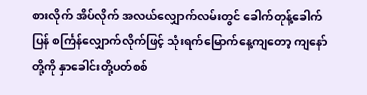စားလိုက် အိပ်လိုက် အလယ်လျှောက်လမ်းတွင် ခေါက်တုန့်ခေါက်ပြန် စင်္ကြန်လျှောက်လိုက်ဖြင့် သုံးရက်မြောက်နေ့ကျတော့ ကျနော်တို့ကို နှာခေါင်းတို့ပတ်စစ်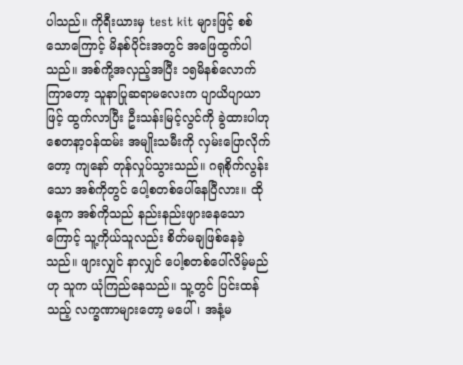ပါသည်။ ကိုရီးယားမှ test kit များဖြင့် စစ်သောကြောင့် မိနစ်ပိုင်းအတွင် အဖြေထွက်ပါသည်။ အစ်ကို့အလှည့်အပြီး ၁၅မိနစ်လောက်ကြာတော့ သူနာပြုဆရာမလေးက ပျာယိပျာယာဖြင့် ထွက်လာပြီး ဦးသန်းမြင့်လွင်ကို ခွဲထားပါဟု စေတနာ့ဝန်ထမ်း အမျိုးသမီးကို လှမ်းပြောလိုက်တော့ ကျနော် တုန်လှုပ်သွားသည်။ ဂရုစိုက်လွန်းသော အစ်ကိုတွင် ပေါ့စတစ်ပေါ်နေပြီလား။ ထိုနေ့က အစ်ကိုသည် နည်းနည်းဖျားနေသောကြောင့် သူ့ကိုယ်သူလည်း စိတ်မချဖြစ်နေခဲ့သည်။ ဖျားလျှင် နာလျှင် ပေါ့စတစ်ပေါ်လိမ့်မည်ဟု သူက ယုံကြည်နေသည်။ သူ့တွင် ပြင်းထန်သည့် လက္ခဏာများတော့ မပေါ်၊ အနံ့မ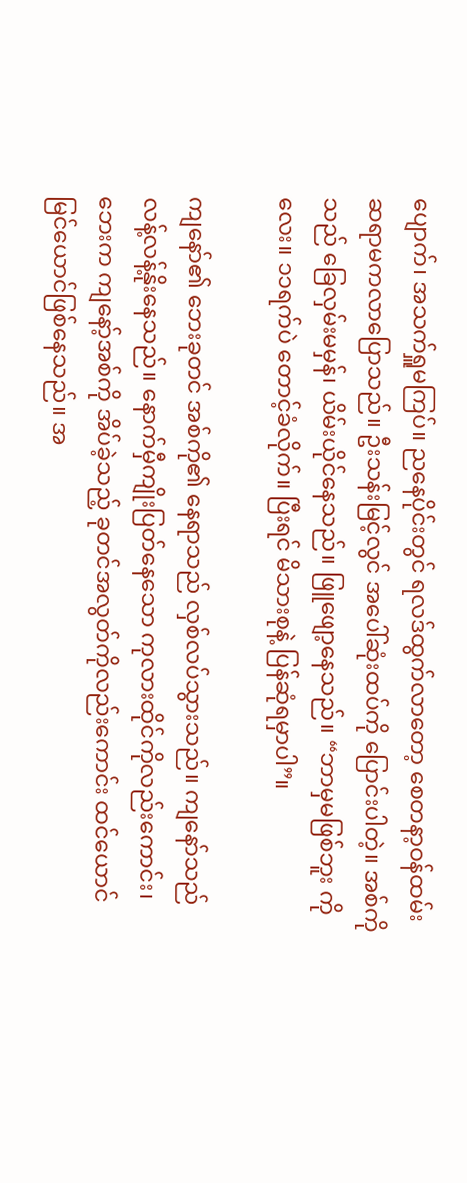ပျောက်၊ အသက်ရှူမကြပ်။ ညနေပိုင်းတွင် ရလဒ်ထွက်လာတော့ စေတနာ့ဝန်ထမ်းဆရာမကလာပြောသည်။ ဦးသန်းမြင့်လွင် အပေါ်ဆုံးထပ်ကို ပြောင်းပါတဲ့။ အစ်ကိုသည် ခြေလှမ်းမမှန်၊ ယိမ်းယိုင်နေသည်။ ဖြူဖျော့နေသည်။ “ဘာမှမဖြစ်ဘူး ကိုလေး။ ၁၁ရက်ပဲ တောင့်ခံလိုက်။ ပြီးရင် မိသားစုနဲ့ ပြန်ဆုံရမှာပါ”။

ကျနော်၏ ဘေးခုတင် အစ်ကို၏ နေရာသည် လှစ်လပ်သွားသည်။ ကျနော်သည် လန့်လန့်နိုးနေသည်။ နောက်မှီကျိုးပြတ်နေသော ကုလားထိုင်ကိုလည်းကောင်း၊ ဘေးက ကျနော့်အစ်ကို အိပ်ခဲ့သည့် ခုတင်အလွတ်ကိုလည်းကောင်း ထင်ယောင် မြင်ယောင်ဖြစ်နေသည်။ အ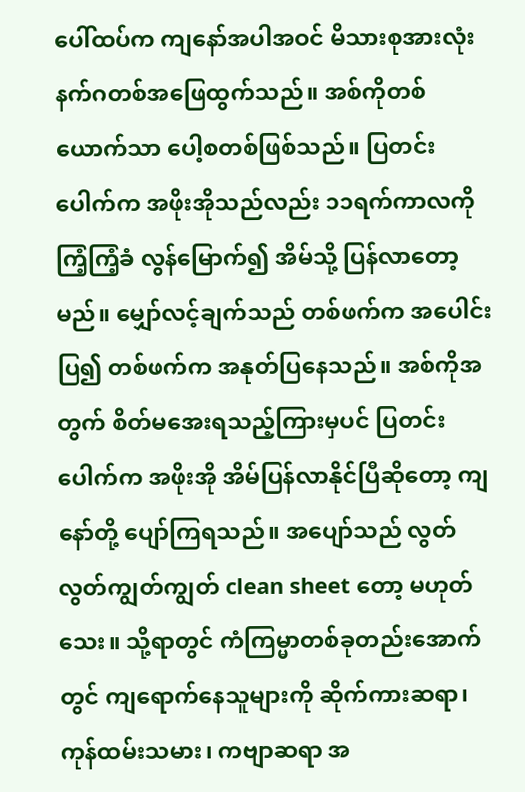ပေါ်ထပ်က ကျနော်အပါအဝင် မိသားစုအားလုံး နက်ဂတစ်အဖြေထွက်သည်။ အစ်ကိုတစ်ယောက်သာ ပေါ့စတစ်ဖြစ်သည်။ ပြတင်းပေါက်က အဖိုးအိုသည်လည်း ၁၁ရက်ကာလကို ကြံ့ကြံ့ခံ လွန်မြောက်၍ အိမ်သို့ ပြန်လာတော့မည်။ မျှော်လင့်ချက်သည် တစ်ဖက်က အပေါင်းပြ၍ တစ်ဖက်က အနုတ်ပြနေသည်။ အစ်ကိုအတွက် စိတ်မအေးရသည့်ကြားမှပင် ပြတင်းပေါက်က အဖိုးအို အိမ်ပြန်လာနိုင်ပြီဆိုတော့ ကျနော်တို့ ပျော်ကြရသည်။ အပျော်သည် လွတ်လွတ်ကျွတ်ကျွတ် clean sheet တော့ မဟုတ်သေး။ သို့ရာတွင် ကံကြမ္မာတစ်ခုတည်းအောက်တွင် ကျရောက်နေသူများကို ဆိုက်ကားဆရာ၊ ကုန်ထမ်းသမား၊ ကဗျာဆရာ အ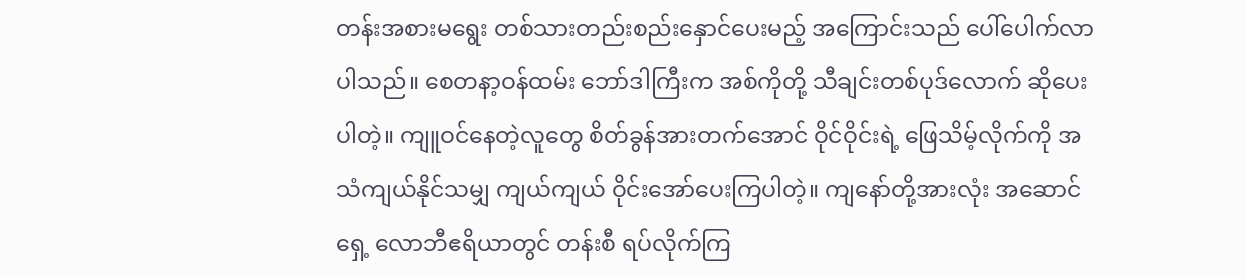တန်းအစားမရွေး တစ်သားတည်းစည်းနှောင်ပေးမည့် အကြောင်းသည် ပေါ်ပေါက်လာပါသည်။ စေတနာ့ဝန်ထမ်း ဘော်ဒါကြီးက အစ်ကိုတို့ သီချင်းတစ်ပုဒ်လောက် ဆိုပေးပါတဲ့။ ကျူဝင်နေတဲ့လူတွေ စိတ်ခွန်အားတက်အောင် ဝိုင်ဝိုင်းရဲ့ ဖြေသိမ့်လိုက်ကို အသံကျယ်နိုင်သမျှ ကျယ်ကျယ် ဝိုင်းအော်ပေးကြပါတဲ့။ ကျနော်တို့အားလုံး အဆောင်ရှေ့ လောဘီဧရိယာတွင် တန်းစီ ရပ်လိုက်ကြ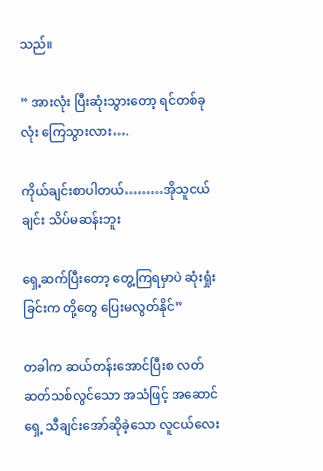သည်။

“ အားလုံး ပြီးဆုံးသွားတော့ ရင်တစ်ခုလုံး ကြေသွားလား….

ကိုယ်ချင်းစာပါတယ်………အိုသူငယ်ချင်း သိပ်မဆန်းဘူး

ရှေ့ဆက်ပြီးတော့ တွေ့ကြရမှာပဲ ဆုံးရှုံးခြင်းက တို့တွေ ပြေးမလွတ်နိုင်”

တခါက ဆယ်တန်းအောင်ပြီးစ လတ်ဆတ်သစ်လွင်သော အသံဖြင့် အဆောင်ရှေ့ သီချင်းအော်ဆိုခဲ့သော လူငယ်လေး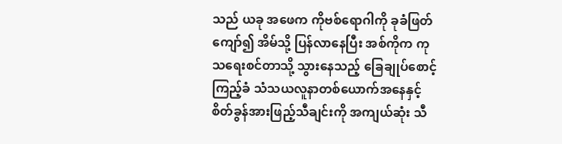သည် ယခု အဖေက ကိုဗစ်ရောဂါကို ခုခံဖြတ်ကျော်၍ အိမ်သို့ ပြန်လာနေပြီး အစ်ကိုက ကုသရေးစင်တာသို့ သွားနေသည့် ခြေချုပ်စောင့်ကြည့်ခံ သံသယလူနာတစ်ယောက်အနေနှင့် စိတ်ခွန်အားဖြည့်သီချင်းကို အကျယ်ဆုံး သီ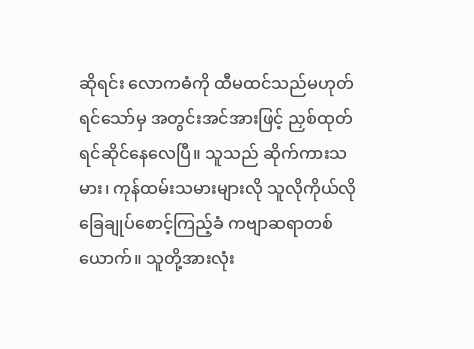ဆိုရင်း လောကဓံကို ထီမထင်သည်မဟုတ်ရင်သော်မှ အတွင်းအင်အားဖြင့် ညှစ်ထုတ်ရင်ဆိုင်နေလေပြီ။ သူသည် ဆိုက်ကားသမား၊ ကုန်ထမ်းသမားများလို သူလိုကိုယ်လို ခြေချုပ်စောင့်ကြည့်ခံ ကဗျာဆရာတစ်ယောက်။ သူတို့အားလုံး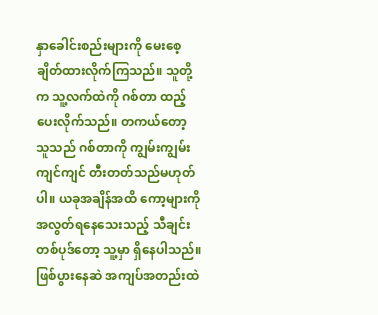နှာခေါင်းစည်းများကို မေးစေ့ ချိတ်ထားလိုက်ကြသည်။ သူတို့က သူ့လက်ထဲကို ဂစ်တာ ထည့်ပေးလိုက်သည်။ တကယ်တော့ သူသည် ဂစ်တာကို ကျွမ်းကျွမ်းကျင်ကျင် တီးတတ်သည်မဟုတ်ပါ။ ယခုအချိန်အထိ ကော့များကို အလွတ်ရနေသေးသည့် သီချင်းတစ်ပုဒ်တော့ သူ့မှာ ရှိနေပါသည်။ ဖြစ်ပွားနေဆဲ အကျပ်အတည်းထဲ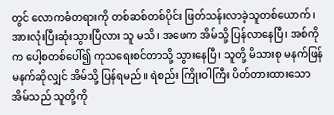တွင် လောကဓံတရားကို တစ်ဆစ်တစ်ပိုင်း ဖြတ်သန်းလာခဲ့သူတစ်ယောက်၊ အားလုံးပြီးဆုံးသွားပြီလား သူ မသိ၊ အဖေက အိမ်သို့ ပြန်လာနေပြီ၊ အစ်ကိုက ပေါ့စတစ်ပေါ်၍ ကုသရေးစင်တာသို့ သွားနေပြီ၊ သူတို့ မိသားစု မနက်ဖြန်မနက်ဆိုလျှင် အိမ်သို့ ပြန်ရမည်။ ရဲစည်း ကြိုးဝါကြီး ပိတ်တားထားသော အိမ်သည် သူတို့ကို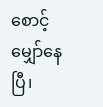စောင့်မျှော်နေပြီ၊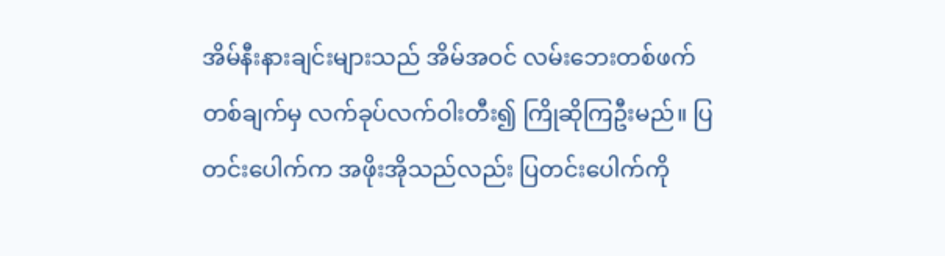အိမ်နီးနားချင်းများသည် အိမ်အဝင် လမ်းဘေးတစ်ဖက်တစ်ချက်မှ လက်ခုပ်လက်ဝါးတီး၍ ကြိုဆိုကြဦးမည်။ ပြတင်းပေါက်က အဖိုးအိုသည်လည်း ပြတင်းပေါက်ကို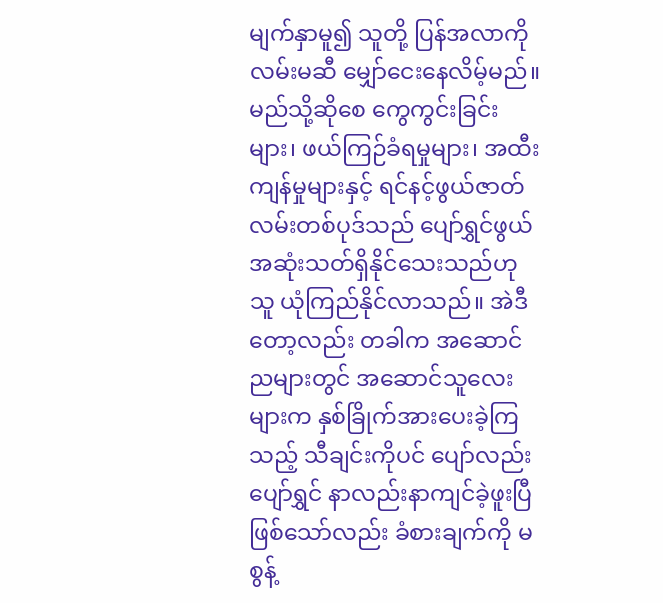မျက်နှာမူ၍ သူတို့ ပြန်အလာကို လမ်းမဆီ မျှော်ငေးနေလိမ့်မည်။ မည်သို့ဆိုစေ ကွေကွင်းခြင်းများ၊ ဖယ်ကြဉ်ခံရမှုများ၊ အထီးကျန်မှုများနှင့် ရင်နင့်ဖွယ်ဇာတ်လမ်းတစ်ပုဒ်သည် ပျော်ရွှင်ဖွယ်အဆုံးသတ်ရှိနိုင်သေးသည်ဟု သူ ယုံကြည်နိုင်လာသည်။ အဲဒီတော့လည်း တခါက အဆောင်ညများတွင် အဆောင်သူလေးများက နှစ်ခြိုက်အားပေးခဲ့ကြသည့် သီချင်းကိုပင် ပျော်လည်း ပျော်ရွှင် နာလည်းနာကျင်ခဲ့ဖူးပြီဖြစ်သော်လည်း ခံစားချက်ကို မစွန့်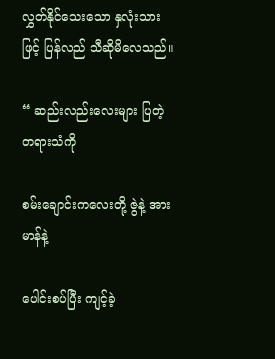လွှတ်နိုင်သေးသော နှလုံးသားဖြင့် ပြန်လည် သီဆိုမိလေသည်။

“ ဆည်းလည်းလေးများ ပြတဲ့ တရားသံကို

စမ်းချောင်းကလေးတို့ ဇွဲနဲ့ အားမာန်နဲ့

ပေါင်းစပ်ပြီး ကျင့်ခဲ့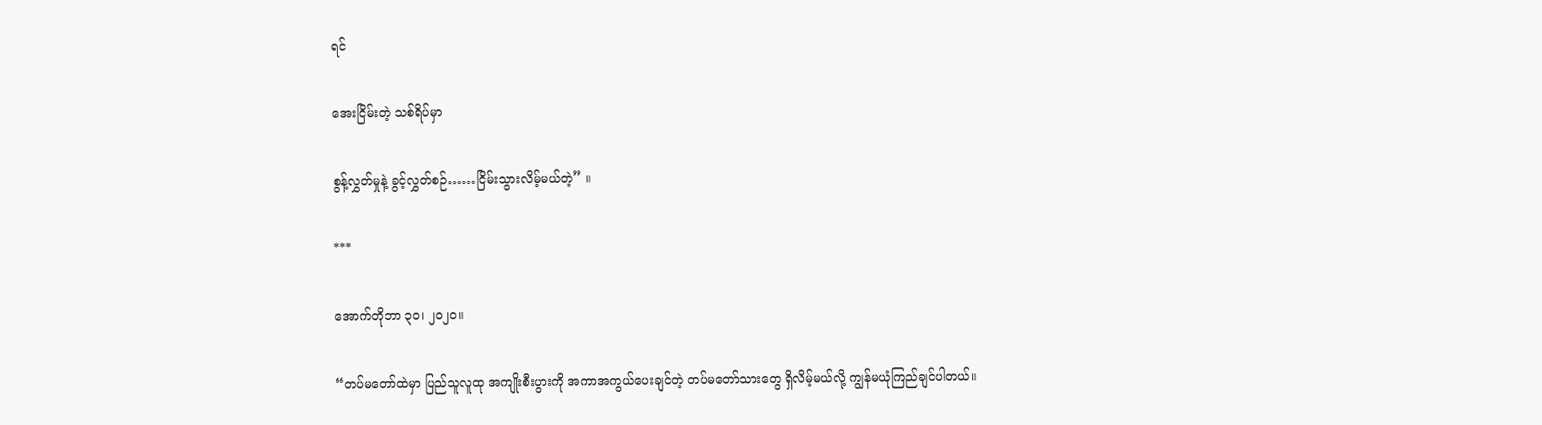ရင်

အေးငြိမ်းတဲ့ သစ်ရိပ်မှာ

စွန့်လွှတ်မှုနဲ့ ခွင့်လွှတ်စဉ်……ငြိမ်းသွားလိမ့်မယ်တဲ့” ။

***

အောက်တိုဘာ ၃၀၊ ၂၀၂၀။

“တပ်မတော်ထဲမှာ ပြည်သူလူထု အကျိုးစီးပွားကို အကာအကွယ်ပေးချင်တဲ့ တပ်မတော်သားတွေ ရှိလိမ့်မယ်လို့ ကျွန်မယုံကြည်ချင်ပါတယ်။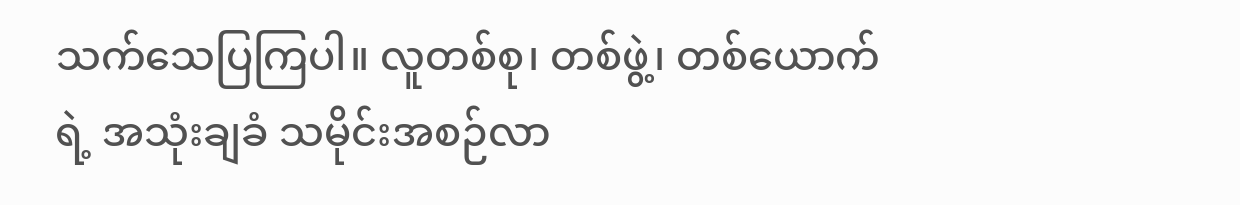သက်သေပြကြပါ။ လူတစ်စု၊ တစ်ဖွဲ့၊ တစ်ယောက်ရဲ့ အသုံးချခံ သမိုင်းအစဉ်လာ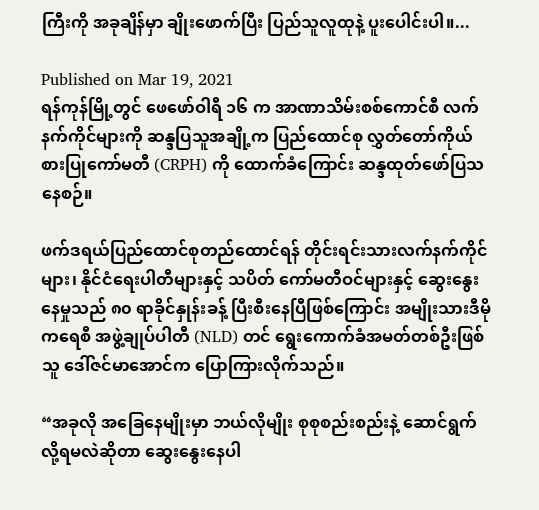ကြီးကို အခုချိန်မှာ ချိုးဖောက်ပြီး ပြည်သူလူထုနဲ့ ပူးပေါင်းပါ။...

Published on Mar 19, 2021
ရန်ကုန်မြို့တွင် ဖေဖော်ဝါရီ ၁၆ က အာဏာသိမ်းစစ်ကောင်စီ လက်နက်ကိုင်များကို ဆန္ဒပြသူအချို့က ပြည်ထောင်စု လွှတ်တော်ကိုယ်စားပြုကော်မတီ (CRPH) ကို ထောက်ခံကြောင်း ဆန္ဒထုတ်ဖော်ပြသနေစဉ်။

ဖက်ဒရယ်ပြည်ထောင်စုတည်ထောင်ရန် တိုင်းရင်းသားလက်နက်ကိုင်များ၊ နိုင်ငံရေးပါတီများနှင့် သပိတ် ကော်မတီဝင်များနှင့် ဆွေးနွေးနေမှုသည် ၈၀ ရာခိုင်နှုန်းခန့် ပြီးစီးနေပြီဖြစ်ကြောင်း အမျိုးသားဒီမိုကရေစီ အဖွဲ့ချုပ်ပါတီ (NLD) တင် ရွေးကောက်ခံအမတ်တစ်ဦးဖြစ်သူ ဒေါ်ဇင်မာအောင်က ပြောကြားလိုက်သည်။

“အခုလို အခြေနေမျိုးမှာ ဘယ်လိုမျိုး စုစုစည်းစည်းနဲ့ ဆောင်ရွက်လို့ရမလဲဆိုတာ ဆွေးနွေးနေပါ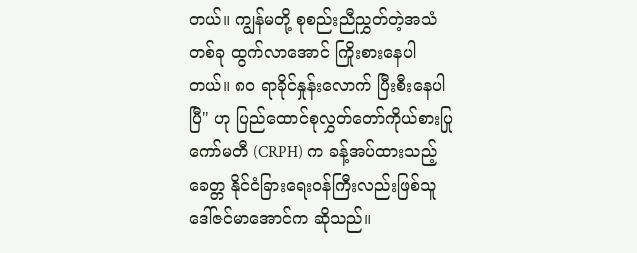တယ်။ ကျွန်မတို့ စုစည်းညီညွှတ်တဲ့အသံတစ်ခု ထွက်လာအောင် ကြိုးစားနေပါတယ်။ ၈၀ ရာခိုင်နှုန်းလောက် ပြီးစီးနေပါပြီ" ဟု ပြည်ထောင်စုလွှတ်တော်ကိုယ်စားပြုကော်မတီ (CRPH) က ခန့်အပ်ထားသည့် ခေတ္တ နိုင်ငံခြားရေးဝန်ကြီးလည်းဖြစ်သူ ဒေါ်ဇင်မာအောင်က ဆိုသည်။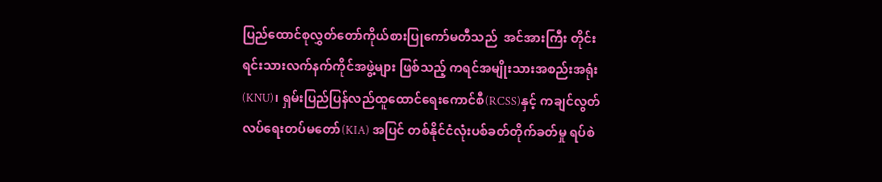ပြည်ထောင်စုလွှတ်တော်ကိုယ်စားပြုကော်မတီသည်  အင်အားကြီး တိုင်းရင်းသားလက်နက်ကိုင်အဖွဲ့များ ဖြစ်သည့် ကရင်အမျိုးသားအစည်းအရုံး(KNU)၊ ရှမ်းပြည်ပြန်လည်ထူထောင်ရေးကောင်စီ(RCSS)နှင့် ကချင်လွတ်လပ်ရေးတပ်မတော်(KIA) အပြင် တစ်နိုင်ငံလုံးပစ်ခတ်တိုက်ခတ်မှု ရပ်စဲ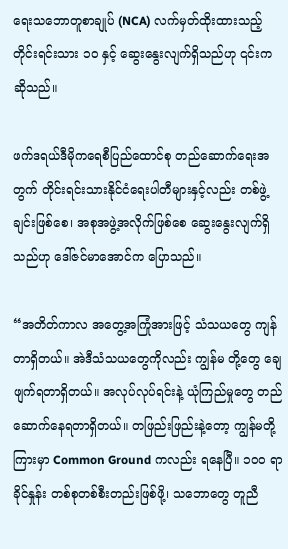ရေးသဘောတူစာချုပ် (NCA) လက်မှတ်ထိုးထားသည့် တိုင်းရင်းသား ၁၀ နှင့် ဆွေးနွေးလျက်ရှိသည်ဟု ၎င်းက ဆိုသည်။

ဖက်ဒရယ်ဒီမိုကရေစီပြည်ထောင်စု တည်ဆောက်ရေးအတွက် တိုင်းရင်းသားနိုင်ငံရေးပါတီများနှင့်လည်း တစ်ဖွဲ့ချင်းဖြစ်စေ၊ အစုအဖွဲ့အလိုက်ဖြစ်စေ ဆွေးနွေးလျက်ရှိသည်ဟု ဒေါ်ဇင်မာအောင်က ပြောသည်။

“အတိတ်ကာလ အတွေ့အကြုံအားဖြင့် သံသယတွေ ကျန်တာရှိတယ်။ အဲဒီသံသယတွေကိုလည်း ကျွန်မ တို့တွေ ချေဖျက်ရတာရှိတယ်။ အလုပ်လုပ်ရင်းနဲ့ ယုံကြည်မှုတွေ တည်ဆောက်နေရတာရှိတယ်။ တဖြည်းဖြည်းနဲ့တော့ ကျွန်မတို့ကြားမှာ Common Ground ကလည်း ရနေပြီ။ ၁၀၀ ရာခိုင်နှုန်း တစ်စုတစ်စီးတည်းဖြစ်ဖို့၊ သဘောတွေ တူညီ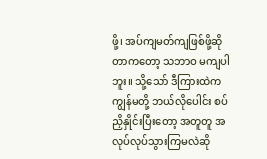ဖို့၊ အပ်ကျမတ်ကျဖြစ်ဖို့ဆိုတာကတော့ သဘာဝ မကျပါဘူး။ သို့သော် ဒီကြားထဲက  ကျွန်မတို့ ဘယ်လိုပေါင်း စပ်ညှိနှိုင်းပြီးတော့ အတူတူ အလုပ်လုပ်သွားကြမလဲဆို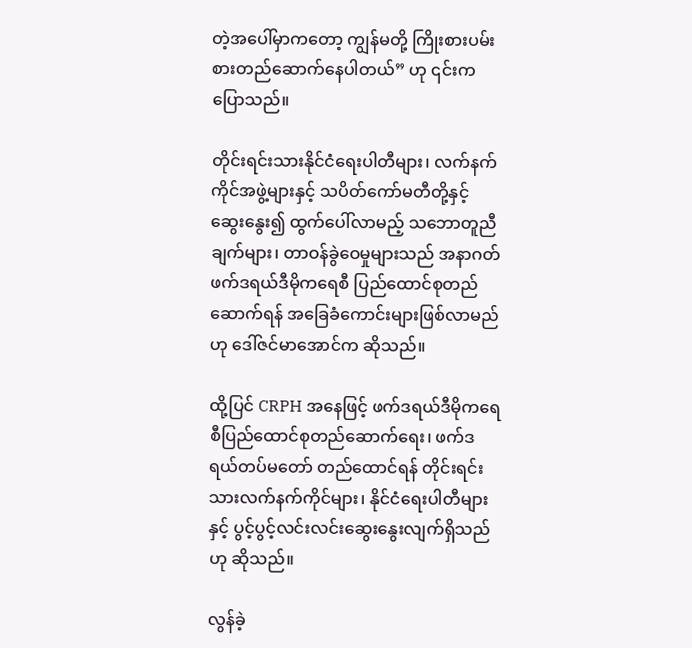တဲ့အပေါ်မှာကတော့ ကျွန်မတို့ ကြိုးစားပမ်းစားတည်ဆောက်နေပါတယ်” ဟု ၎င်းက ပြောသည်။

တိုင်းရင်းသားနိုင်ငံရေးပါတီများ၊ လက်နက်ကိုင်အဖွဲ့များနှင့် သပိတ်ကော်မတီတို့နှင့် ဆွေးနွေး၍ ထွက်ပေါ်လာမည့် သဘောတူညီချက်များ၊ တာဝန်ခွဲဝေမှုများသည် အနာဂတ် ဖက်ဒရယ်ဒီမိုကရေစီ ပြည်ထောင်စုတည်ဆောက်ရန် အခြေခံကောင်းများဖြစ်လာမည်ဟု ဒေါ်ဇင်မာအောင်က ဆိုသည်။

ထို့ပြင် CRPH အနေဖြင့် ဖက်ဒရယ်ဒီမိုကရေစီပြည်ထောင်စုတည်ဆောက်ရေး၊ ဖက်ဒရယ်တပ်မတော် တည်ထောင်ရန် တိုင်းရင်းသားလက်နက်ကိုင်များ၊ နိုင်ငံရေးပါတီများနှင့် ပွင့်ပွင့်လင်းလင်းဆွေးနွေးလျက်ရှိသည်ဟု ဆိုသည်။

လွန်ခဲ့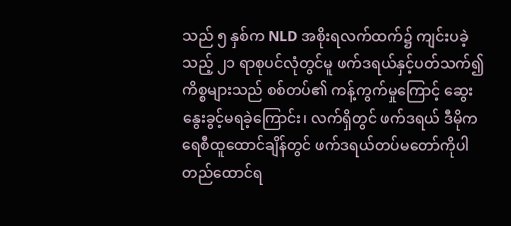သည် ၅ နှစ်က NLD အစိုးရလက်ထက်၌ ကျင်းပခဲ့သည့် ၂၁ ရာစုပင်လုံတွင်မူ ဖက်ဒရယ်နှင့်ပတ်သက်၍ ကိစ္စများသည် စစ်တပ်၏ ကန့်ကွက်မှုကြောင့် ဆွေးနွေးခွင့်မရခဲ့ကြောင်း၊ လက်ရှိတွင် ဖက်ဒရယ် ဒီမိုကရေစီထူထောင်ချိန်တွင် ဖက်ဒရယ်တပ်မတော်ကိုပါ တည်ထောင်ရ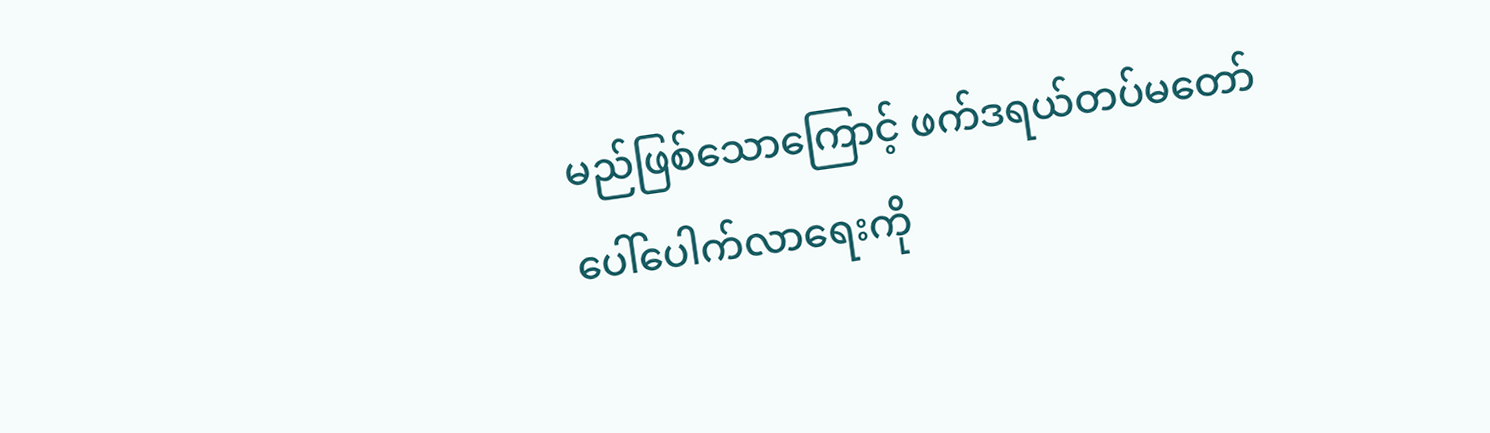မည်ဖြစ်သောကြောင့် ဖက်ဒရယ်တပ်မတော် ပေါ်ပေါက်လာရေးကို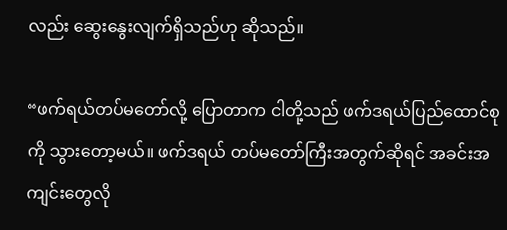လည်း ဆွေးနွေးလျက်ရှိသည်ဟု ဆိုသည်။

“ဖက်ရယ်တပ်မတော်လို့ ပြောတာက ငါတို့သည် ဖက်ဒရယ်ပြည်ထောင်စုကို သွားတော့မယ်။ ဖက်ဒရယ် တပ်မတော်ကြီးအတွက်ဆိုရင် အခင်းအကျင်းတွေလို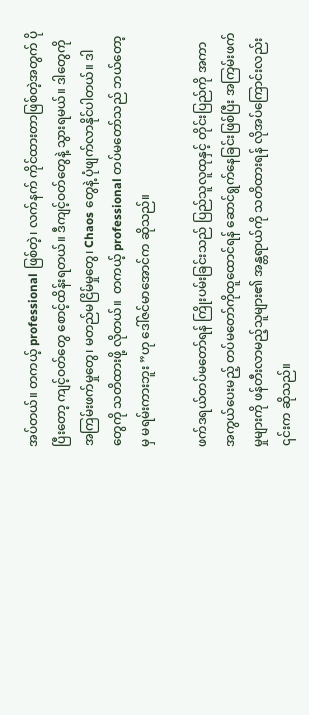အပ်တယ်။ တကယ့် professional ဖြစ်တဲ့၊ လက်နက် ကိုင်ထားတာဖြစ်တဲ့အတွက် ပိုပြီးတော့ ကျင့်ဝတ်တွေ စောင့်ထိန်းရတယ်။ ဒီကျင့်ဝတ်တွေနဲ့ သွားရမယ်။ ဒါတွေကို အကြမ်းဖက်မှုတွေ၊ မတည်မငြိမ်မှုတွေ၊ Chaos တွေနဲ့ ပုံဖျက်လာနိုင်ပါတယ်။ ဒါတွေကို သတိထားဖို့ လိုတယ်။  တကယ့် professional တပ်မတော်သည် ဘယ်တော့မှ မရမ်းကားဘူး ”ဟု ဒေါ်ဇင်မာအောင်က ဆိုသည်။

ဖက်ဒရယ်တပ်မတော်ရန် ကြိုးပမ်းခြင်းသည် ပြည်သူလူထုနှင့် တိုင်းပြည်ကို အကာအကွယ်ပေးမည့် တပ်မတော်ကိုထူထောင်ရန် ဆောင်ရွက်နေခြင်းဖြစ်ပြီး အကြမ်းဖက်မှုများကို ဖန်တီးလာမည့်သူများ၏ အန္တရာယ်ကို သတိထားရန် လိုအပ်ကြောင်းလည်း ၎င်းက ဆိုသည်။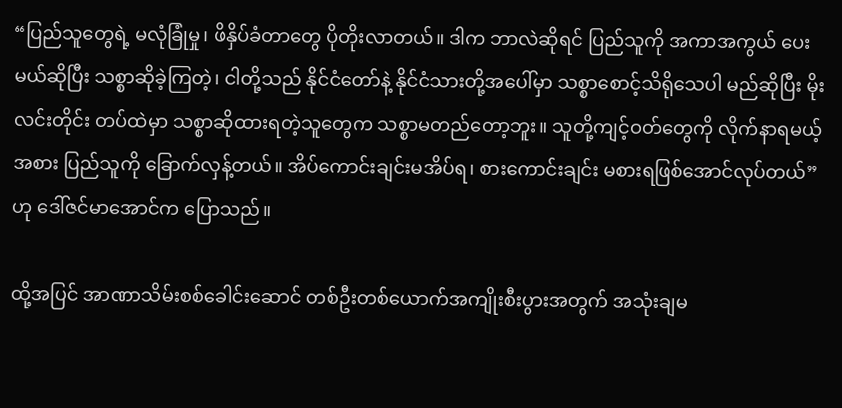“ပြည်သူတွေရဲ့ မလုံခြုံမှု၊ ဖိနှိပ်ခံတာတွေ ပိုတိုးလာတယ်။ ဒါက ဘာလဲဆိုရင် ပြည်သူကို အကာအကွယ် ပေးမယ်ဆိုပြီး သစ္စာဆိုခဲ့ကြတဲ့၊ ငါတို့သည် နိုင်ငံတော်နဲ့ နိုင်ငံသားတို့အပေါ်မှာ သစ္စာစောင့်သိရိုသေပါ မည်ဆိုပြီး မိုးလင်းတိုင်း တပ်ထဲမှာ သစ္စာဆိုထားရတဲ့သူတွေက သစ္စာမတည်တော့ဘူး။ သူတို့ကျင့်ဝတ်တွေကို လိုက်နာရမယ့်အစား ပြည်သူကို ခြောက်လှန့်တယ်။ အိပ်ကောင်းချင်းမအိပ်ရ၊ စားကောင်းချင်း မစားရဖြစ်အောင်လုပ်တယ်” ဟု ဒေါ်ဇင်မာအောင်က ပြောသည်။

ထို့အပြင် အာဏာသိမ်းစစ်ခေါင်းဆောင် တစ်ဦးတစ်ယောက်အကျိုးစီးပွားအတွက် အသုံးချမ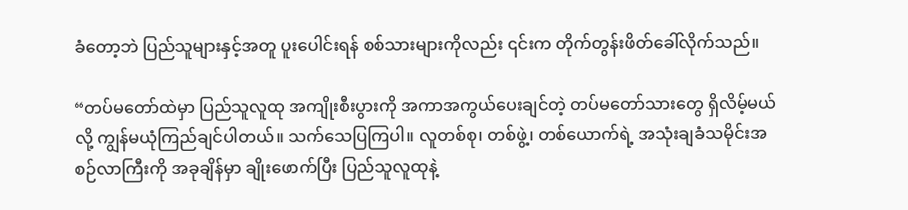ခံတော့ဘဲ ပြည်သူများနှင့်အတူ ပူးပေါင်းရန် စစ်သားများကိုလည်း ၎င်းက တိုက်တွန်းဖိတ်ခေါ်လိုက်သည်။

“တပ်မတော်ထဲမှာ ပြည်သူလူထု အကျိုးစီးပွားကို အကာအကွယ်ပေးချင်တဲ့ တပ်မတော်သားတွေ ရှိလိမ့်မယ်လို့ ကျွန်မယုံကြည်ချင်ပါတယ်။ သက်သေပြကြပါ။ လူတစ်စု၊ တစ်ဖွဲ့၊ တစ်ယောက်ရဲ့ အသုံးချခံသမိုင်းအစဉ်လာကြီးကို အခုချိန်မှာ ချိုးဖောက်ပြီး ပြည်သူလူထုနဲ့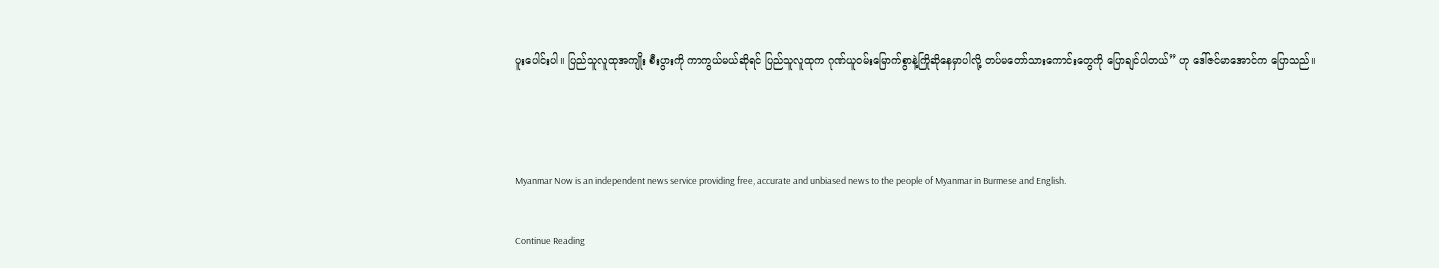ပူးပေါင်းပါ။ ပြည်သူလူထုအကျိုး စီးပွားကို ကာကွယ်မယ်ဆိုရင် ပြည်သူလူထုက ဂုဏ်ယူဝမ်းမြောက်စွာနဲ့ကြိုဆိုနေမှာပါလို့ တပ်မတော်သားကောင်းတွေကို ပြောချင်ပါတယ်” ဟု ဒေါ်ဇင်မာအောင်က ပြောသည်။



Myanmar Now is an independent news service providing free, accurate and unbiased news to the people of Myanmar in Burmese and English.

Continue Reading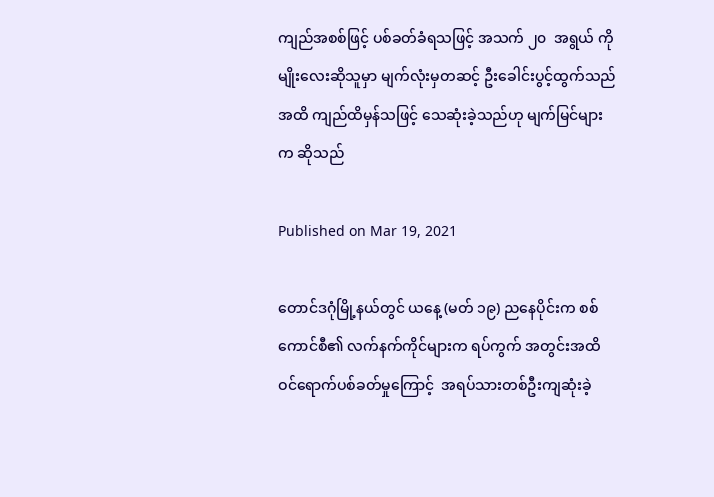ကျည်အစစ်ဖြင့် ပစ်ခတ်ခံရသဖြင့် အသက် ၂၀  အရွယ် ကိုမျိုးလေးဆိုသူမှာ မျက်လုံးမှတဆင့် ဦးခေါင်းပွင့်ထွက်သည်အထိ ကျည်ထိမှန်သဖြင့် သေဆုံးခဲ့သည်ဟု မျက်မြင်များက ဆိုသည်

Published on Mar 19, 2021

တောင်ဒဂုံမြို့နယ်တွင် ယနေ့ (မတ် ၁၉) ညနေပိုင်းက စစ်ကောင်စီ၏ လက်နက်ကိုင်များက ရပ်ကွက် အတွင်းအထိ ဝင်ရောက်ပစ်ခတ်မှုကြောင့်  အရပ်သားတစ်ဦးကျဆုံးခဲ့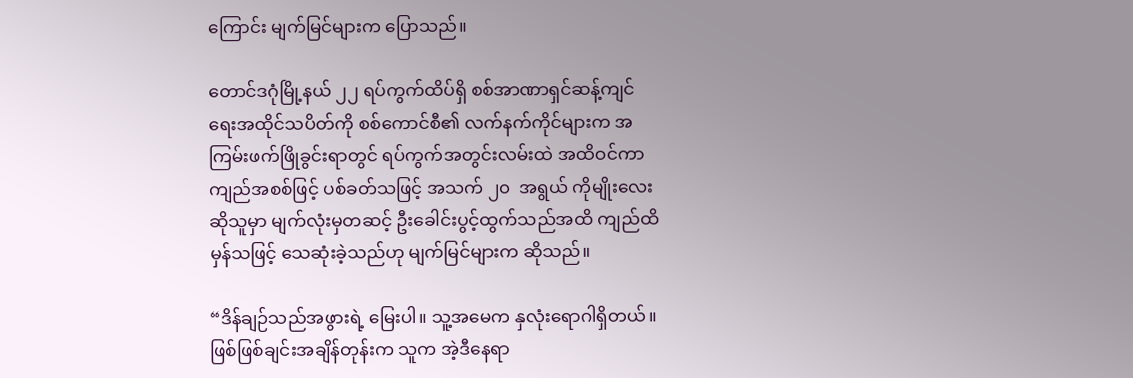ကြောင်း မျက်မြင်များက ပြောသည်။

တောင်ဒဂုံမြို့နယ် ၂၂ ရပ်ကွက်ထိပ်ရှိ စစ်အာဏာရှင်ဆန့်ကျင်ရေးအထိုင်သပိတ်ကို စစ်ကောင်စီ၏ လက်နက်ကိုင်များက အကြမ်းဖက်ဖြိုခွင်းရာတွင် ရပ်ကွက်အတွင်းလမ်းထဲ အထိဝင်ကာ ကျည်အစစ်ဖြင့် ပစ်ခတ်သဖြင့် အသက် ၂၀  အရွယ် ကိုမျိုးလေးဆိုသူမှာ မျက်လုံးမှတဆင့် ဦးခေါင်းပွင့်ထွက်သည်အထိ ကျည်ထိမှန်သဖြင့် သေဆုံးခဲ့သည်ဟု မျက်မြင်များက ဆိုသည်။

“ဒိန်ချဉ်သည်အဖွားရဲ့ မြေးပါ။ သူ့အမေက နှလုံးရောဂါရှိတယ်။ ဖြစ်ဖြစ်ချင်းအချိန်တုန်းက သူက အဲ့ဒီနေရာ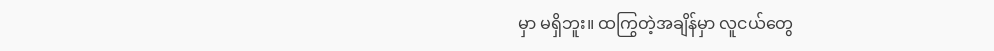မှာ မရှိဘူး။ ထကြွတဲ့အချိန်မှာ လူငယ်တွေ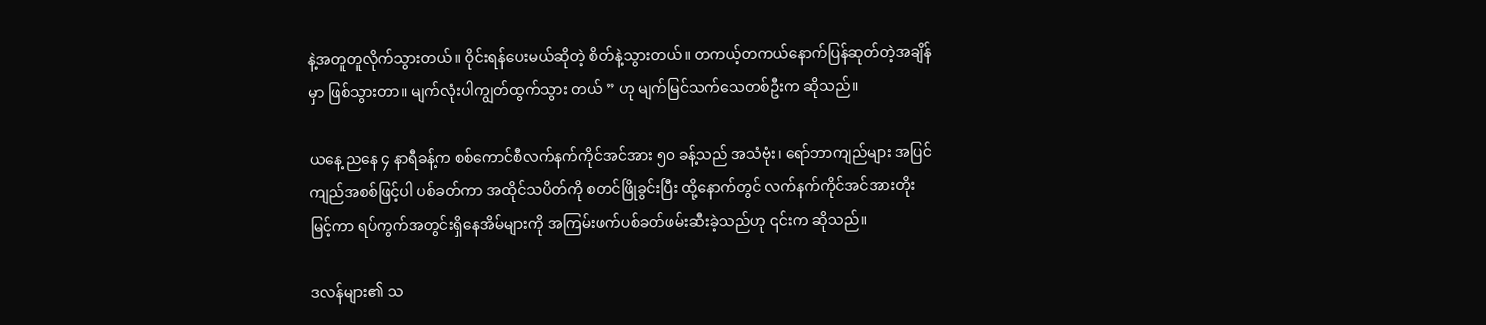နဲ့အတူတူလိုက်သွားတယ်။ ဝိုင်းရန်ပေးမယ်ဆိုတဲ့ စိတ်နဲ့သွားတယ်။ တကယ့်တကယ်နောက်ပြန်ဆုတ်တဲ့အချိန်မှာ ဖြစ်သွားတာ။ မျက်လုံးပါကျွတ်ထွက်သွား တယ် ” ဟု မျက်မြင်သက်သေတစ်ဦးက ဆိုသည်။

ယနေ့ ညနေ ၄ နာရီခန့်က စစ်ကောင်စီလက်နက်ကိုင်အင်အား ၅၀ ခန့်သည် အသံဗုံး၊ ရော်ဘာကျည်များ အပြင် ကျည်အစစ်ဖြင့်ပါ ပစ်ခတ်ကာ အထိုင်သပိတ်ကို စတင်ဖြိုခွင်းပြီး ထို့နောက်တွင် လက်နက်ကိုင်အင်အားတိုးမြင့်ကာ ရပ်ကွက်အတွင်းရှိနေအိမ်များကို အကြမ်းဖက်ပစ်ခတ်ဖမ်းဆီးခဲ့သည်ဟု ၎င်းက ဆိုသည်။

ဒလန်များ၏ သ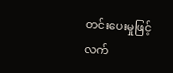တင်းပေးမှုဖြင့် လက်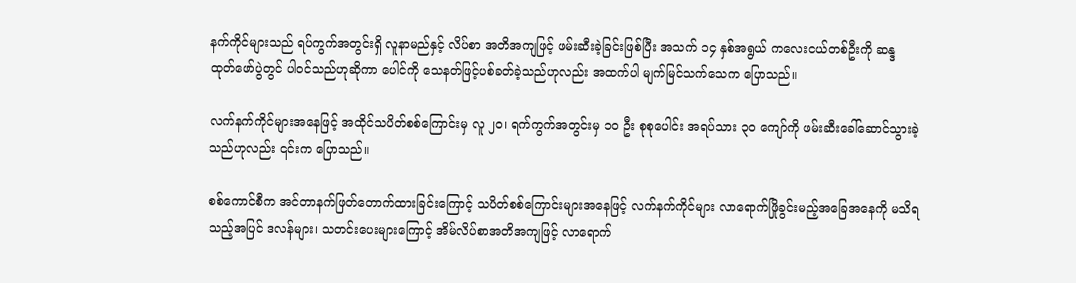နက်ကိုင်များသည် ရပ်ကွက်အတွင်းရှိ လူနာမည်နှင့် လိပ်စာ အတိအကျဖြင့် ဖမ်းဆီးခဲ့ခြင်းဖြစ်ပြီး အသက် ၁၄ နှစ်အရွယ် ကလေးငယ်တစ်ဦးကို ဆန္ဒထုတ်‌ဖော်ပွဲတွင် ပါဝင်သည်ဟုဆိုကာ ပေါင်ကို သေနတ်ဖြင့်ပစ်ခတ်ခဲ့သည်ဟုလည်း အထက်ပါ မျက်မြင်သက်သေက ပြောသည်။

လက်နက်ကိုင်များအ‌နေဖြင့် အထိုင်သပိတ်စစ်ကြောင်းမှ လူ ၂၀၊ ရက်ကွက်အတွင်းမှ ၁၀ ဦး စုစုပေါင်း အရပ်သား ၃၀ ကျော်ကို ဖမ်းဆီးခေါ်ဆောင်သွားခဲ့သည်ဟုလည်း ၎င်းက ပြောသည်။

စစ်ကောင်စီက အင်တာနက်ဖြတ်တောက်ထားခြင်းကြောင့် သပိတ်စစ်ကြောင်းများအနေဖြင့် လက်နက်ကိုင်များ လာရောက်ဖြိုခွင်းမည့်အခြေအနေကို မသိရသည့်အပြင် ဒလန်များ၊ သတင်းပေးများကြောင့် အိမ်လိပ်စာအတိအကျဖြင့် လာရောက်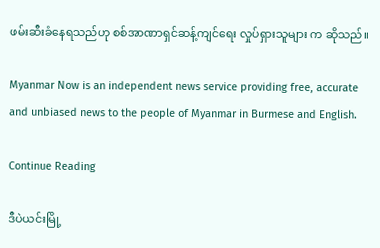ဖမ်းဆီးခံနေရသည်ဟု စစ်အာဏာရှင်ဆန့်ကျင်ရေး လှုပ်ရှားသူများ က ဆိုသည်။

Myanmar Now is an independent news service providing free, accurate and unbiased news to the people of Myanmar in Burmese and English.

Continue Reading

ဒီပဲယင်းမြို့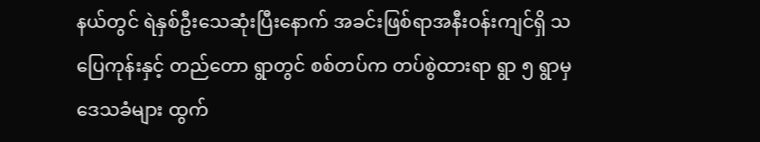နယ်တွင် ရဲနှစ်ဦးသေဆုံးပြီးနောက် အခင်းဖြစ်ရာအနီးဝန်းကျင်ရှိ သပြေကုန်းနှင့် တည်တော ရွာတွင် စစ်တပ်က တပ်စွဲထားရာ ရွာ ၅ ရွာမှဒေသခံများ ထွက်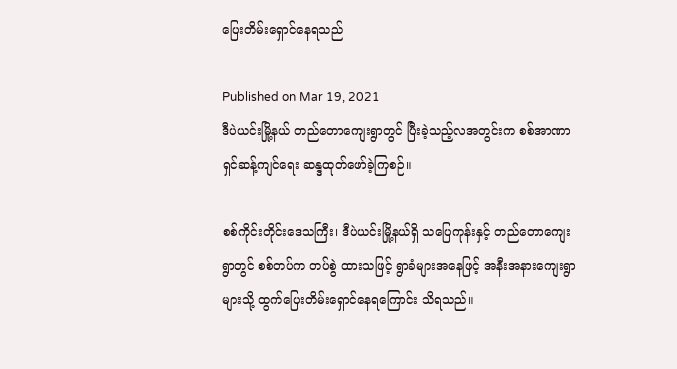ပြေးတိမ်းရှောင်နေရသည်

Published on Mar 19, 2021
ဒီပဲယင်းမြို့နယ် တည်တောကျေးရွာတွင် ပြီးခဲ့သည့်လအတွင်းက စစ်အာဏာရှင်ဆန့်ကျင်ရေး ဆန္ဒထုတ်ဖော်ခဲ့ကြစဉ်။

စစ်ကိုင်းတိုင်းဒေသကြီး၊ ဒီပဲယင်းမြို့နယ်ရှိ သပြေကုန်းနှင့် တည်တောကျေးရွာတွင် စစ်တပ်က တပ်စွဲ ထားသဖြင့် ရွာခံများအနေဖြင့် အနီးအနားကျေးရွာများသို့ ထွက်ပြေးတိမ်းရှောင်နေရကြောင်း သိရသည်။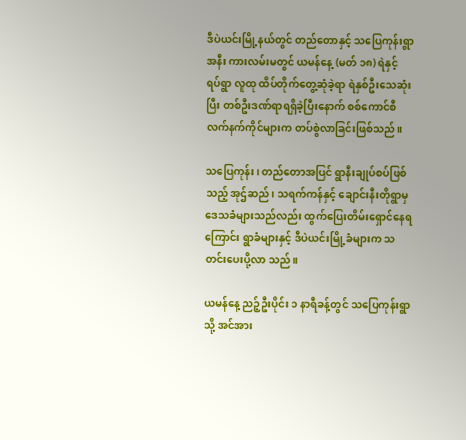ဒီပဲယင်းမြို့နယ်တွင် တည်တောနှင့် သပြေကုန်းရွာအနီး ကားလမ်းမတွင် ယမန်နေ့ (မတ် ၁၈) ရဲနှင့် ရပ်ရွာ လူထု ထိပ်တိုက်တွေ့ဆုံခဲ့ရာ ရဲနှစ်ဦးသေဆုံးပြီး တစ်ဦးဒဏ်ရာရရှိခဲ့ပြီးနောက် စစ်ကောင်စီ လက်နက်ကိုင်များက တပ်စွဲလာခြင်းဖြစ်သည်။

သပြေကုန်း၊ တည်တောအပြင် ရွာနီးချုပ်စပ်ဖြစ်သည့် အုဌ်ဆည်၊ သရက်ကန်နှင့် ချောင်းနီးတိုရွာမှ ဒေသခံများသည်လည်း ထွက်ပြေးတိမ်းရှောင်နေရကြောင်း ရွာခံများနှင့် ဒီပဲယင်းမြို့ခံများက သတင်းပေးပို့လာ သည်။

ယမန်နေ့ ညဉ့်ဦးပိုင်း ၁ နာရီခန့်တွင် သပြေကုန်းရွာသို့ အင်အား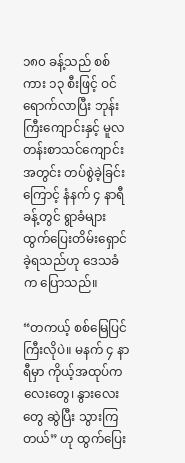၁၈၀ ခန့်သည် စစ်ကား ၁၃ စီးဖြင့် ဝင်ရောက်လာပြီး ဘုန်းကြီးကျောင်းနှင့် မူလတန်းစာသင်ကျောင်းအတွင်း တပ်စွဲခဲ့ခြင်းကြောင့် နံနက် ၄ နာရီခန့်တွင် ရွာခံများထွက်ပြေးတိမ်းရှောင်ခဲ့ရသည်ဟု ဒေသခံက ပြောသည်။

“တကယ့် စစ်မြေပြင်ကြီးလိုပဲ။ မနက် ၄ နာရီမှာ ကိုယ့်အထုပ်ကလေးတွေ၊ နွားလေးတွေ ဆွဲပြီး သွားကြတယ်” ဟု ထွက်ပြေး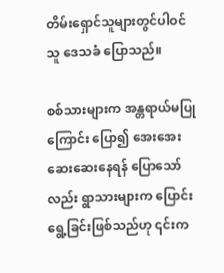တိမ်းရှောင်သူများတွင်ပါဝင်သူ ဒေသခံ ပြောသည်။

စစ်သားများက အန္တရာယ်မပြုကြောင်း ပြော၍ အေးအေးဆေးဆေးနေရန် ပြောသော်လည်း ရွာသားများက ပြောင်းရွေ့ခြင်းဖြစ်သည်ဟု ၎င်းက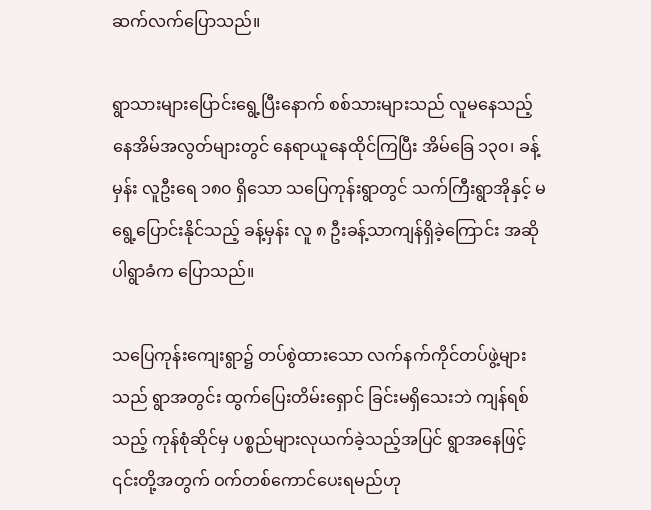ဆက်လက်ပြောသည်။

ရွာသားများပြောင်းရွေ့ပြီးနောက် စစ်သားများသည် လူမနေသည့် နေအိမ်အလွတ်များတွင် နေရာယူနေထိုင်ကြပြီး အိမ်ခြေ ၁၃၀၊ ခန့်မှန်း လူဦးရေ ၁၈၀ ရှိသော သပြေကုန်းရွာတွင် သက်ကြီးရွာအိုနှင့် မရွေ့ပြောင်းနိုင်သည့် ခန့်မှန်း လူ ၈ ဦးခန့်သာကျန်ရှိခဲ့ကြောင်း အဆိုပါရွာခံက ပြောသည်။

သပြေကုန်းကျေးရွာ၌ တပ်စွဲထားသော လက်နက်ကိုင်တပ်ဖွဲ့များသည် ရွာအတွင်း ထွက်ပြေးတိမ်းရှောင် ခြင်းမရှိသေးဘဲ ကျန်ရစ်သည့် ကုန်စုံဆိုင်မှ ပစ္စည်များလုယက်ခဲ့သည့်အပြင် ရွာအနေဖြင့် ၎င်းတို့အတွက် ဝက်တစ်ကောင်ပေးရမည်ဟု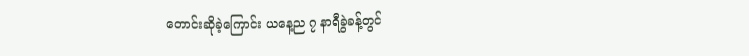တောင်းဆိုခဲ့ကြောင်း ယနေ့ည ၇ နာရီခွဲခန့်တွင်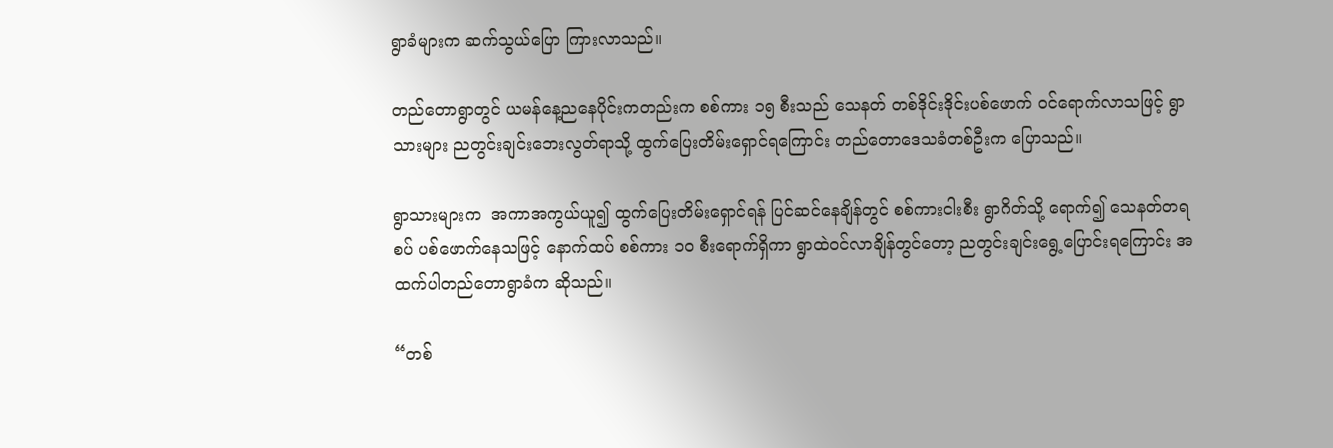ရွာခံများက ဆက်သွယ်ပြော ကြားလာသည်။

တည်တောရွာတွင် ယမန်နေ့ညနေပိုင်းကတည်းက စစ်ကား ၁၅ စီးသည် သေနတ် တစ်ဒိုင်းဒိုင်းပစ်ဖောက် ဝင်ရောက်လာသဖြင့် ရွာသားများ ညတွင်းချင်းဘေးလွတ်ရာသို့ ထွက်ပြေးတိမ်းရှောင်ရကြောင်း တည်တောဒေသခံတစ်ဦးက ပြောသည်။

ရွာသားများက  အကာအကွယ်ယူ၍ ထွက်ပြေးတိမ်းရှောင်ရန် ပြင်ဆင်နေချိန်တွင် စစ်ကားငါးစီး ရွာဂိတ်သို့ ရောက်၍ သေနတ်တရစပ် ပစ်ဖောက်နေသဖြင့် နောက်ထပ် စစ်ကား ၁၀ စီးရောက်ရှိကာ ရွာထဲဝင်လာချိန်တွင်တော့ ညတွင်းချင်းရွေ့ပြောင်းရကြောင်း အထက်ပါတည်တောရွာခံက ဆိုသည်။

“တစ်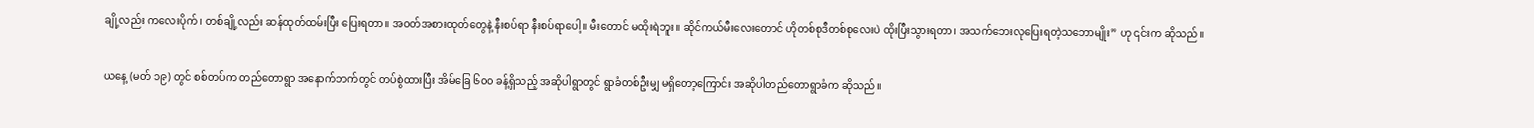ချို့လည်း ကလေးပိုက်၊ တစ်ချို့လည်း ဆန်ထုတ်ထမ်းပြီး ပြေးရတာ။ အဝတ်အစားထုတ်တွေနဲ့ နီးစပ်ရာ နီးစပ်ရာပေါ့။ မီးတောင် မထိုးရဲဘူး။ ဆိုင်ကယ်မီးလေးတောင် ဟိုတစ်စုဒီတစ်စုလေးပဲ ထိုးပြီးသွားရတာ၊ အသက်ဘေးလုပြေးရတဲ့သဘောမျိုး” ဟု ၎င်းက ဆိုသည်။

ယနေ့ (မတ် ၁၉) တွင် စစ်တပ်က တည်တောရွာ အနောက်ဘက်တွင် တပ်စွဲထားပြီး အိမ်ခြေ ၆၀၀ ခန့်ရှိသည့် အဆိုပါရွာတွင် ရွာခံတစ်ဦးမျှ မရှိတော့ကြောင်း အဆိုပါတည်တောရွာခံက ဆိုသည်။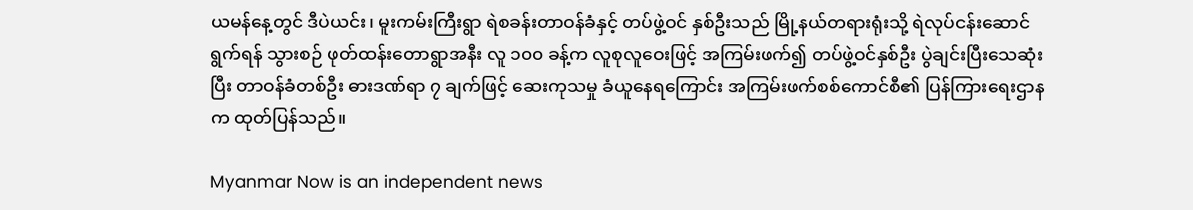ယမန်နေ့တွင် ဒီပဲယင်း၊ မူးကမ်းကြီးရွာ ရဲစခန်းတာဝန်ခံနှင့် တပ်ဖွဲ့ဝင် နှစ်ဦးသည် မြို့နယ်တရားရုံးသို့ ရဲလုပ်ငန်းဆောင်ရွက်ရန် သွားစဉ် ဖုတ်ထန်းတောရွာအနီး လူ ၁၀၀ ခန့်က လူစုလူဝေးဖြင့် အကြမ်းဖက်၍ တပ်ဖွဲ့ဝင်နှစ်ဦး ပွဲချင်းပြီးသေဆုံးပြီး တာဝန်ခံတစ်ဦး ဓားဒဏ်ရာ ၇ ချက်ဖြင့် ဆေးကုသမှု ခံယူနေရကြောင်း အကြမ်းဖက်စစ်ကောင်စီ၏ ပြန်ကြားရေးဌာနက ထုတ်ပြန်သည်။

Myanmar Now is an independent news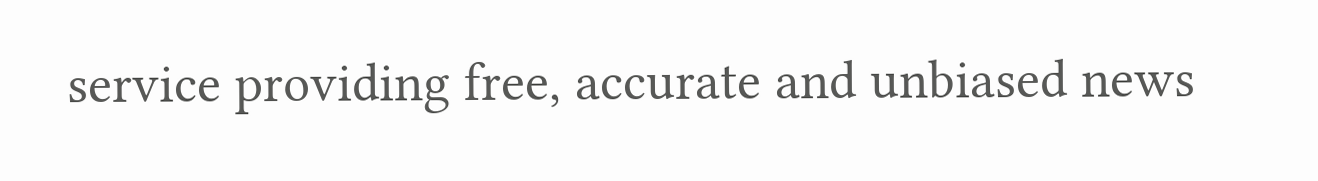service providing free, accurate and unbiased news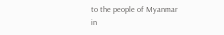to the people of Myanmar in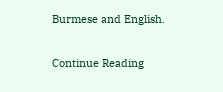Burmese and English.

Continue Reading